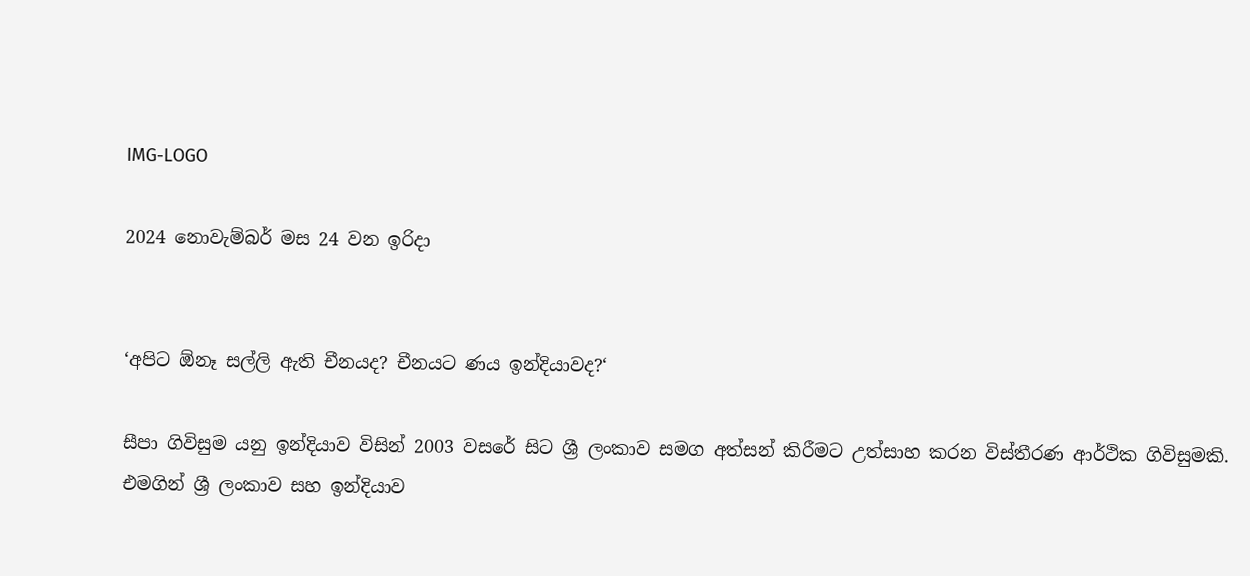IMG-LOGO

2024 නොවැම්බර් මස 24 වන ඉරිදා


‘අපිට ඕනෑ සල්ලි ඇති චීනයද? චීනයට ණය ඉන්දියාවද?‘

සීපා ගිවිසුම යනු ඉන්දියාව විසින් 2003 වසරේ සිට ශ්‍රී ලංකාව සමග අත්සන් කිරීමට උත්සාහ කරන විස්තීරණ ආර්ථික ගිවිසුමකි. එමගින් ශ්‍රී ලංකාව සහ ඉන්දියාව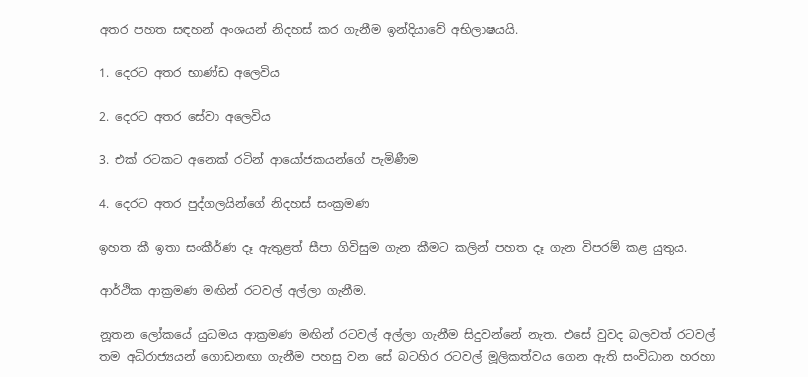අතර පහත සඳහන් අංශයන් නිදහස් කර ගැනීම ඉන්දියාවේ අභිලාෂයයි.

1. දෙරට අතර භාණ්ඩ අලෙවිය

2. දෙරට අතර සේවා අලෙවිය

3. එක් රටකට අනෙක් රටින් ආයෝජකයන්ගේ පැමිණීම

4. දෙරට අතර පුද්ගලයින්ගේ නිදහස් සංක්‍රමණ

ඉහත කී ඉතා සංකීර්ණ දෑ ඇතුළත් සීපා ගිවිසුම ගැන කීමට කලින් පහත දෑ ගැන විපරම් කළ යුතුය.

ආර්ථික ආක්‍රමණ මඟින් රටවල් අල්ලා ගැනීම.

නූතන ලෝකයේ යුධමය ආක්‍රමණ මඟින් රටවල් අල්ලා ගැනීම සිදුවන්නේ නැත. එසේ වුවද බලවත් රටවල් තම අධිරාජ්‍යයන් ගොඩනඟා ගැනීම පහසු වන සේ බටහිර රටවල් මූලිකත්වය ගෙන ඇති සංවිධාන හරහා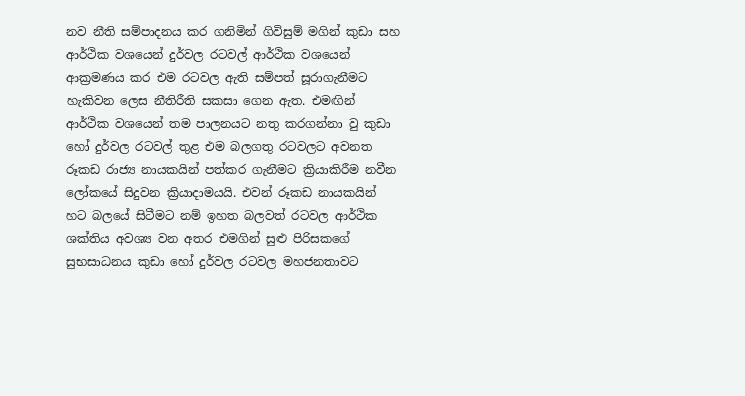නව නීති සම්පාදනය කර ගනිමින් ගිවිසුම් මගින් කුඩා සහ ආර්ථික වශයෙන් දුර්වල රටවල් ආර්ථික වශයෙන් ආක්‍රමණය කර එම රටවල ඇති සම්පත් සූරාගැනීමට හැකිවන ලෙස නීතිරීති සකසා ගෙන ඇත. එමඟින් ආර්ථික වශයෙන් තම පාලනයට නතු කරගන්නා වු කුඩා හෝ දුර්වල රටවල් තුළ එම බලගතු රටවලට අවනත රූකඩ රාජ්‍ය නායකයින් පත්කර ගැනීමට ක්‍රියාකිරීම නවීන ලෝකයේ සිදුවන ක්‍රියාදාමයයි. එවන් රූකඩ නායකයින් හට බලයේ සිටීමට නම් ඉහත බලවත් රටවල ආර්ථික ශක්තිය අවශ්‍ය වන අතර එමගින් සුළු පිරිසකගේ සුභසාධනය කුඩා හෝ දුර්වල රටවල මහජනතාවට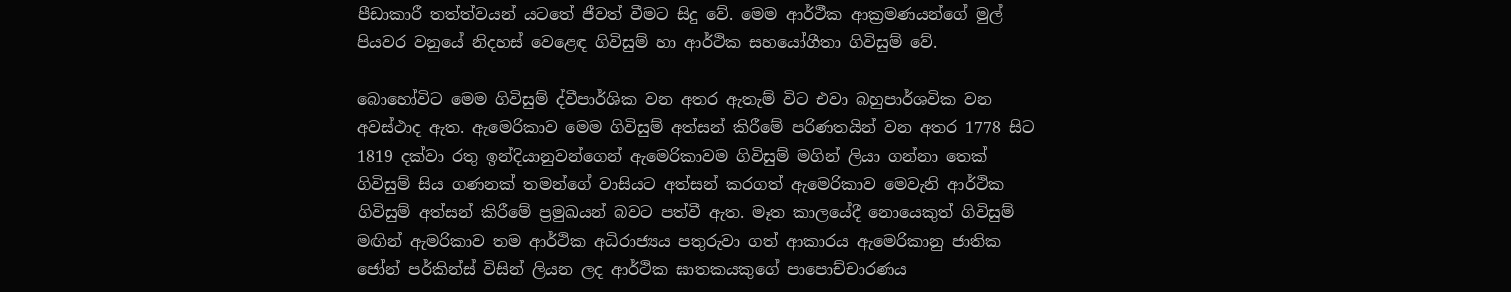පීඩාකාරී තත්ත්වයන් යටතේ ජීවත් වීමට සිදු වේ. මෙම ආර්ථීක ආක්‍රමණයන්ගේ මුල් පියවර වනුයේ නිදහස් වෙළෙඳ ගිවිසුම් හා ආර්ථික සහයෝගීතා ගිවිසුම් වේ.

බොහෝවිට මෙම ගිවිසුම් ද්වීපාර්ශික වන අතර ඇතැම් විට එවා බහුපාර්ශවික වන අවස්ථාද ඇත. ඇමෙරිකාව මෙම ගිවිසුම් අත්සන් කිරීමේ පරිණතයින් වන අතර 1778 සිට 1819 දක්වා රතු ඉන්දියානුවන්ගෙන් ඇමෙරිකාවම ගිවිසුම් මගින් ලියා ගන්නා තෙක් ගිවිසුම් සිය ගණනක් තමන්ගේ වාසියට අත්සන් කරගත් ඇමෙරිකාව මෙවැනි ආර්ථික ගිවිසුම් අත්සන් කිරීමේ ප්‍රමුඛයන් බවට පත්වී ඇත. මෑත කාලයේදී නොයෙකුත් ගිවිසුම් මඟින් ඇමරිකාව තම ආර්ථික අධිරාජ්‍යය පතුරුවා ගත් ආකාරය ඇමෙරිකානු ජාතික ජෝන් පර්කින්ස් විසින් ලියන ලද ආර්ථික ඝාතකයකුගේ පාපොච්චාරණය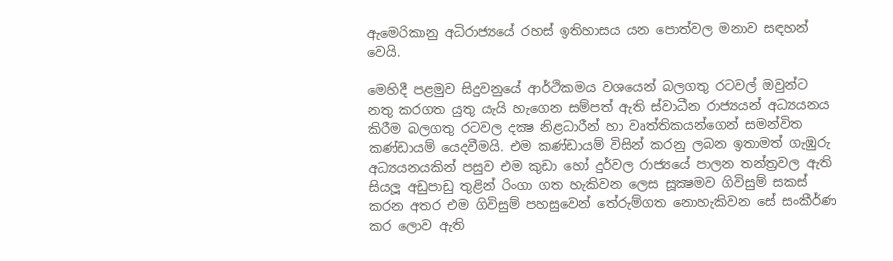ඇමෙරිකානු අධිරාජ්‍යයේ රහස් ඉතිහාසය යන පොත්වල මනාව සඳහන් වෙයි.

මෙහිදී පළමුව සිදුවනුයේ ආර්ථිකමය වශයෙන් බලගතු රටවල් ඔවුන්ට නතු කරගත යුතු යැයි හැගෙන සම්පත් ඇති ස්වාධීන රාජ්‍යයන් අධ්‍යයනය කිරීම බලගතු රටවල දක්‍ෂ නිළධාරීන් හා වෘත්තිකයන්ගෙන් සමන්විත කණ්ඩායම් යෙදවීමයි. එම කණ්ඩායම් විසින් කරනු ලබන ඉතාමත් ගැඹුරු අධ්‍යයනයකින් පසුව එම කුඩා හෝ දුර්වල රාජ්‍යයේ පාලන තන්ත්‍රවල ඇති සියලූ අඩුපාඩු තුළින් රිංගා ගත හැකිවන ලෙස සූක්‍ෂමව ගිවිසුම් සකස් කරන අතර එම ගිවිසුම් පහසුවෙන් තේරුම්ගත නොහැකිවන සේ සංකීර්ණ කර ලොව ඇති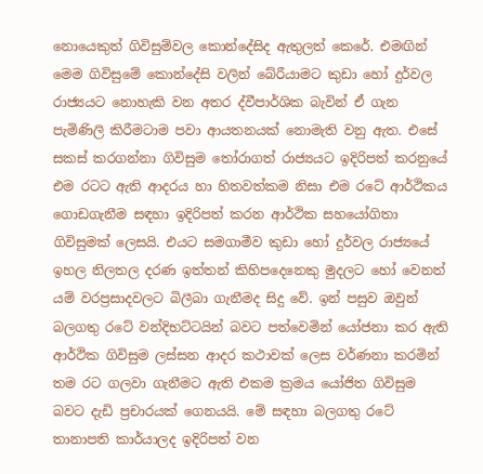නොයෙකුත් ගිවිසුම්වල කොන්දේසිද ඇතුලත් කෙරේ. එමඟින් මෙම ගිවිසුමේ කොන්දේසි වලින් බේරීයාමට කුඩා හෝ දුර්වල රාජ්‍යයට නොහැකි වන අතර ද්වීපාර්ශික බැවින් ඒ ගැන පැමිණිලි කිරීමටාම පවා ආයතනයක් නොමැති වනු ඇත. එසේ සකස් කරගන්නා ගිවිසුම තෝරාගත් රාජ්‍යයට ඉදිරිපත් කරනුයේ එම රටට ඇති ආදරය හා හිතවත්කම නිසා එම රටේ ආර්ථිකය ගොඩගැනීම සඳහා ඉදිරිපත් කරන ආර්ථික සහයෝගිතා ගිවිසුමක් ලෙසයි. එයට සමගාමීව කුඩා හෝ දුර්වල රාජ්‍යයේ ඉහල නිලතල දරණ ඉත්තන් කිහිපදෙනෙකු මුදලට හෝ වෙනත් යම් වරප්‍රසාදවලට බිලීබා ගැනීමද සිදු වේ. ඉන් පසුව ඔවුන් බලගතු රටේ වන්දිභට්ටයින් බවට පත්වෙමින් යෝජනා කර ඇති ආර්ථික ගිවිසුම ලස්සන ආදර කථාවක් ලෙස වර්ණනා කරමින් තම රට ගලවා ගැනීමට ඇති එකම ක්‍රමය යෝජිත ගිවිසුම බවට දැඩි ප්‍රචාරයක් ගෙනයයි. මේ සඳහා බලගතු රටේ තානාපති කාර්යාලද ඉදිරිපත් වන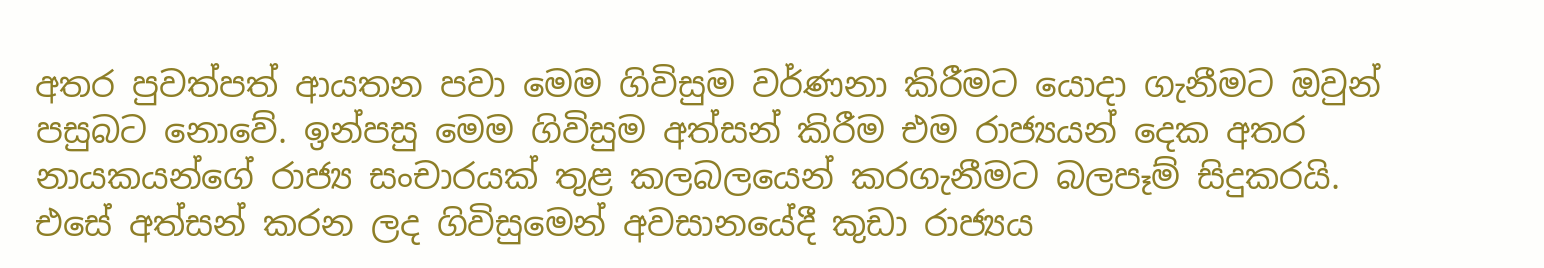අතර පුවත්පත් ආයතන පවා මෙම ගිවිසුම වර්ණනා කිරීමට යොදා ගැනීමට ඔවුන් පසුබට නොවේ. ඉන්පසු මෙම ගිවිසුම අත්සන් කිරීම එම රාජ්‍යයන් දෙක අතර නායකයන්ගේ රාජ්‍ය සංචාරයක් තුළ කලබලයෙන් කරගැනීමට බලපෑම් සිදුකරයි. එසේ අත්සන් කරන ලද ගිවිසුමෙන් අවසානයේදී කුඩා රාජ්‍යය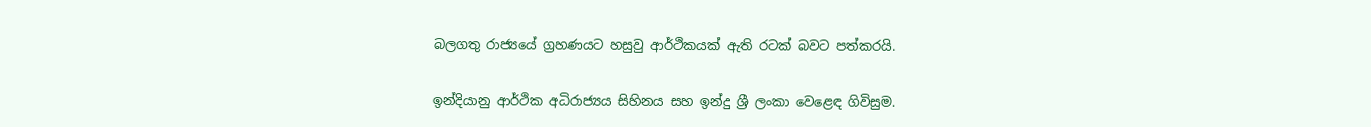බලගතු රාජ්‍යයේ ග්‍රහණයට හසුවු ආර්ථිකයක් ඇති රටක් බවට පත්කරයි.

ඉන්දියානු ආර්ථික අධිරාජ්‍යය සිහිනය සහ ඉන්දු ශ්‍රී ලංකා වෙළෙඳ ගිවිසුම.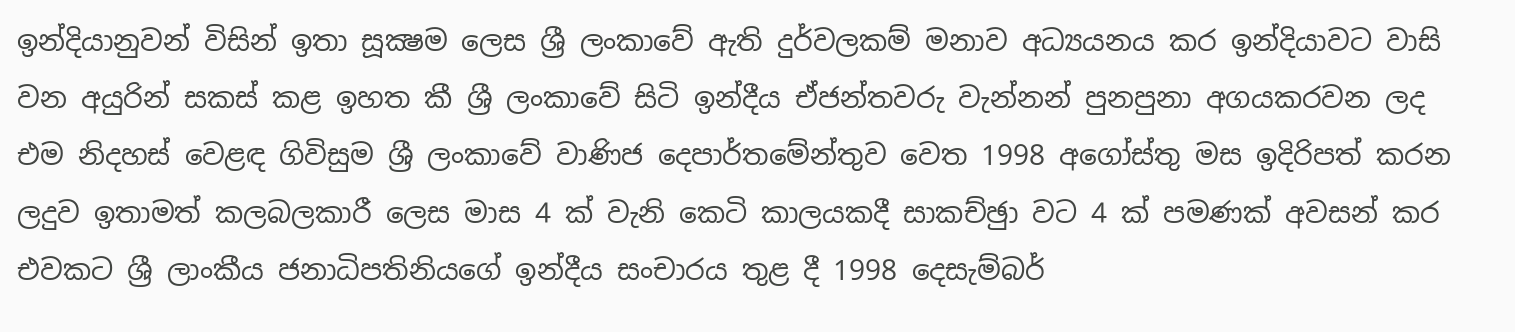ඉන්දියානුවන් විසින් ඉතා සූක්‍ෂම ලෙස ශ්‍රී ලංකාවේ ඇති දුර්වලකම් මනාව අධ්‍යයනය කර ඉන්දියාවට වාසි වන අයුරින් සකස් කළ ඉහත කී ශ්‍රී ලංකාවේ සිටි ඉන්දීය ඒජන්තවරු වැන්නන් පුනපුනා අගයකරවන ලද එම නිදහස් වෙළඳ ගිවිසුම ශ්‍රී ලංකාවේ වාණිජ දෙපාර්තමේන්තුව වෙත 1998 අගෝස්තු මස ඉදිරිපත් කරන ලදුව ඉතාමත් කලබලකාරී ලෙස මාස 4 ක් වැනි කෙටි කාලයකදී සාකච්ඡුා වට 4 ක් පමණක් අවසන් කර එවකට ශ්‍රී ලාංකීය ජනාධිපතිනියගේ ඉන්දීය සංචාරය තුළ දී 1998 දෙසැම්බර්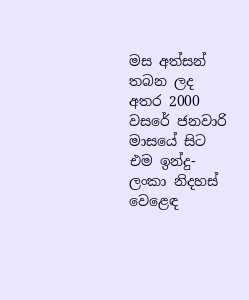මස අත්සන් තබන ලද අතර 2000 වසරේ ජනවාරි මාසයේ සිට එම ඉන්දු-ලංකා නිදහස් වෙළෙඳ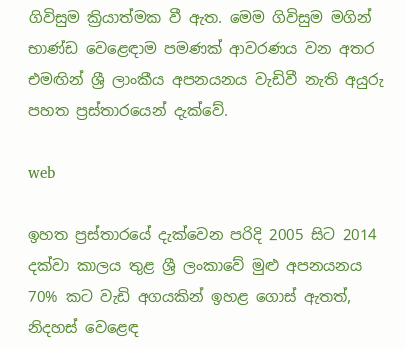ගිවිසුම ක්‍රියාත්මක වී ඇත. මෙම ගිවිසුම මගින් භාණ්ඩ වෙළෙඳාම පමණක් ආවරණය වන අතර එමඟින් ශ්‍රී ලාංකීය අපනයනය වැඩිවී නැති අයුරු පහත ප්‍රස්තාරයෙන් දැක්වේ.

web

ඉහත ප්‍රස්තාරයේ දැක්වෙන පරිදි 2005 සිට 2014 දක්වා කාලය තුළ ශ්‍රී ලංකාවේ මුළු අපනයනය 70% කට වැඩි අගයකින් ඉහළ ගොස් ඇතත්, නිදහස් වෙළෙඳ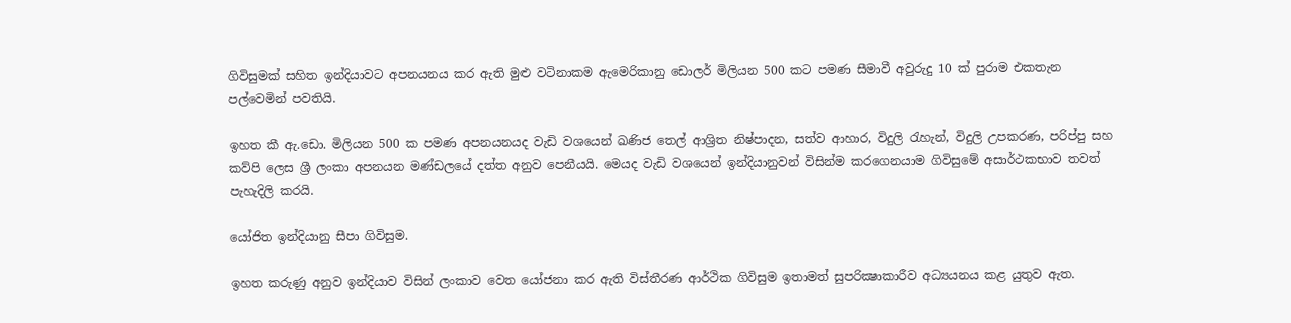ගිවිසුමක් සහිත ඉන්දියාවට අපනයනය කර ඇති මුළු වටිනාකම ඇමෙරිකානු ඩොලර් මිලියන 500 කට පමණ සීමාවී අවුරුදු 10 ක් පුරාම එකතැන පල්වෙමින් පවතියි.

ඉහත කී ඇ.ඩො. මිලියන 500 ක පමණ අපනයනයද වැඩි වශයෙන් ඛණිජ තෙල් ආශ්‍රිත නිෂ්පාදන, සත්ව ආහාර, විදුලි රැහැන්, විදුලි උපකරණ, පරිප්පු සහ කව්පි ලෙස ශ්‍රී ලංකා අපනයන මණ්ඩලයේ දත්ත අනුව පෙනීයයි. මෙයද වැඩි වශයෙන් ඉන්දියානුවන් විසින්ම කරගෙනයාම ගිවිසුමේ අසාර්ථකභාව තවත් පැහැදිලි කරයි.

යෝජිත ඉන්දියානු සීපා ගිවිසුම.

ඉහත කරුණු අනුව ඉන්දියාව විසින් ලංකාව වෙත යෝජනා කර ඇති විස්තීරණ ආර්ථික ගිවිසුම ඉතාමත් සුපරික්‍ෂාකාරීව අධ්‍යයනය කළ යුතුව ඇත.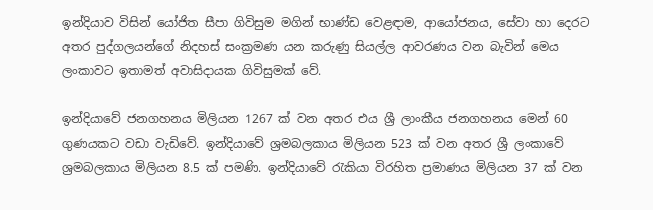ඉන්දියාව විසින් යෝජිත සීපා ගිවිසුම මගින් භාණ්ඩ වෙළඳාම, ආයෝජනය, සේවා හා දෙරට අතර පුද්ගලයන්ගේ නිදහස් සංක්‍රමණ යන කරුණු සියල්ල ආවරණය වන බැවින් මෙය ලංකාවට ඉතාමත් අවාසිදායක ගිවිසුමක් වේ.

ඉන්දියාවේ ජනගහනය මිලියන 1267 ක් වන අතර එය ශ්‍රී ලාංකීය ජනගහනය මෙන් 60 ගුණයකට වඩා වැඩිවේ. ඉන්දියාවේ ශ්‍රමබලකාය මිලියන 523 ක් වන අතර ශ්‍රී ලංකාවේ ශ්‍රමබලකාය මිලියන 8.5 ක් පමණි. ඉන්දියාවේ රැකියා විරහිත ප්‍රමාණය මිලියන 37 ක් වන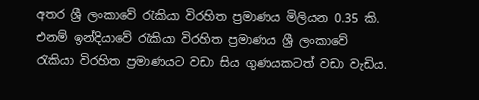අතර ශ්‍රී ලංකාවේ රැකියා විරහිත ප්‍රමාණය මිලියන 0.35 කි. එනම් ඉන්දියාවේ රැකියා විරහිත ප්‍රමාණය ශ්‍රී ලංකාවේ රැකියා විරහිත ප්‍රමාණයට වඩා සිය ගුණයකටත් වඩා වැඩිය.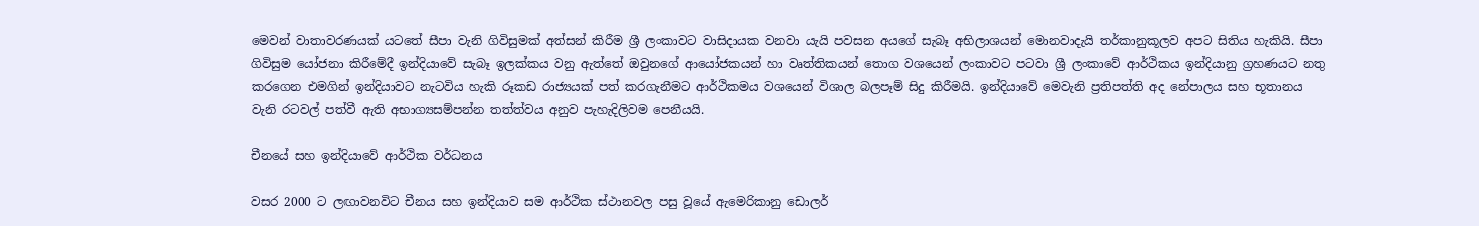මෙවන් වාතාවරණයක් යටතේ සීපා වැනි ගිවිසුමක් අත්සන් කිරීම ශ්‍රී ලංකාවට වාසිදායක වනවා යැයි පවසන අයගේ සැබෑ අභිලාශයන් මොනවාදැයි තර්කානුකූලව අපට සිතිය හැකියි. සීපා ගිවිසුම යෝජනා කිරීමේදී ඉන්දියාවේ සැබෑ ඉලක්කය වනු ඇත්තේ ඔවුනගේ ආයෝජකයන් හා වෘත්තිකයන් තොග වශයෙන් ලංකාවට පටවා ශ්‍රී ලංකාවේ ආර්ථිකය ඉන්දියානු ග්‍රහණයට නතු කරගෙන එමගින් ඉන්දියාවට නැටවිය හැකි රූකඩ රාජ්‍යයක් පත් කරගැනීමට ආර්ථිකමය වශයෙන් විශාල බලපෑම් සිදු කිරීමයි. ඉන්දියාවේ මෙවැනි ප්‍රතිපත්ති අද නේපාලය සහ භූතානය වැනි රටවල් පත්වී ඇති අභාග්‍යසම්පන්න තත්ත්වය අනුව පැහැදිලිවම පෙනීයයි.

චීනයේ සහ ඉන්දියාවේ ආර්ථික වර්ධනය

වසර 2000 ට ලඟාවනවිට චීනය සහ ඉන්දියාව සම ආර්ථික ස්ථානවල පසු වූයේ ඇමෙරිකානු ඩොලර්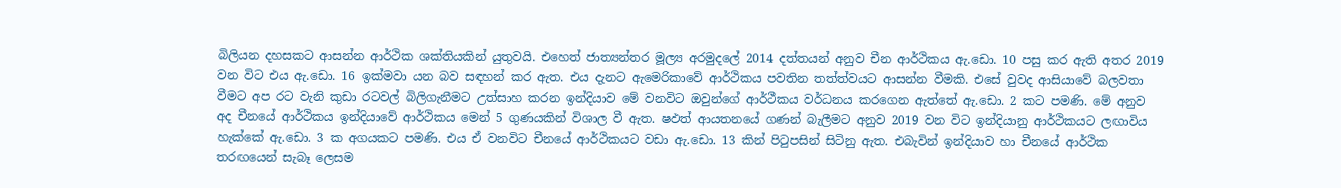බිලියන දහසකට ආසන්න ආර්ථික ශක්තියකින් යුතුවයි. එහෙත් ජාත්‍යන්තර මූල්‍ය අරමුදලේ 2014 දත්තයන් අනුව චීන ආර්ථිකය ඇ.ඩො. 10 පසු කර ඇති අතර 2019 වන විට එය ඇ.ඩො. 16 ඉක්මවා යන බව සඳහන් කර ඇත. එය දැනට ඇමෙරිකාවේ ආර්ථිකය පවතින තත්ත්වයට ආසන්න වීමකි. එසේ වුවද ආසියාවේ බලවතා වීමට අප රට වැනි කුඩා රටවල් බිලිගැනීමට උත්සාහ කරන ඉන්දියාව මේ වනවිට ඔවුන්ගේ ආර්ථීකය වර්ධනය කරගෙන ඇත්තේ ඇ.ඩො. 2 කට පමණි. මේ අනුව අද චීනයේ ආර්ථිකය ඉන්දියාවේ ආර්ථිකය මෙන් 5 ගුණයකින් විශාල වී ඇත. ෂඵත්‍ ආයතනයේ ගණන් බැලීමට අනුව 2019 වන විට ඉන්දියානු ආර්ථිකයට ලඟාවිය හැක්කේ ඇ.ඩො. 3 ක අගයකට පමණි. එය ඒ වනවිට චීනයේ ආර්ථිකයට වඩා ඇ.ඩො. 13 කින් පිටුපසින් සිටිනු ඇත. එබැවින් ඉන්දියාව හා චීනයේ ආර්ථික තරඟයෙන් සැබෑ ලෙසම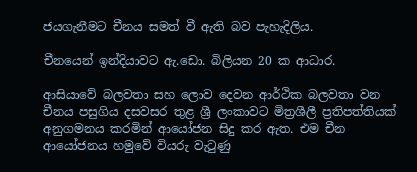ජයගැනීමට චීනය සමත් වී ඇති බව පැහැදිලිය.

චීනයෙන් ඉන්දියාවට ඇ.ඩො. බිලියන 20 ක ආධාර.

ආසියාවේ බලවතා සහ ලොව දෙවන ආර්ථික බලවතා වන චීනය පසුගිය දසවසර තුළ ශ්‍රී ලංකාවට මිත්‍රශීලී ප්‍රතිපත්තියක් අනුගමනය කරමින් ආයෝජන සිදු කර ඇත. එම චීන ආයෝජනය හමුවේ වියරු වැටුණු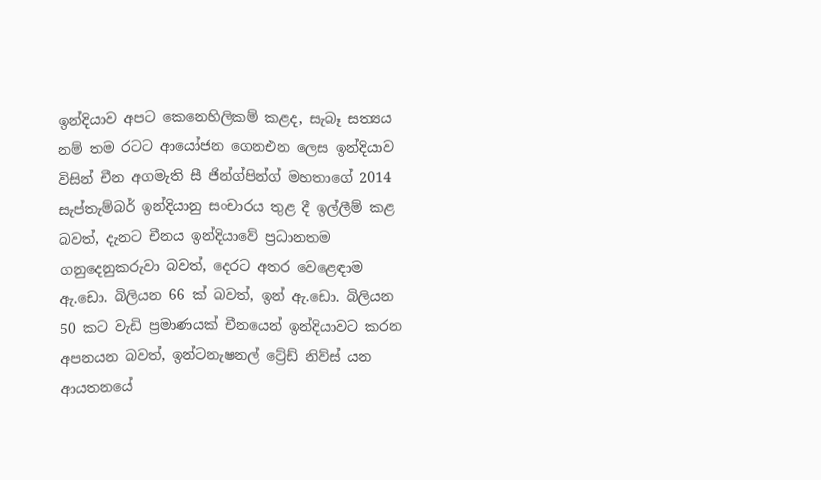ඉන්දියාව අපට කෙනෙහිලිකම් කළද, සැබෑ සත්‍යය නම් තම රටට ආයෝජන ගෙනඑන ලෙස ඉන්දියාව විසින් චීන අගමැති සී ජින්ග්පින්ග් මහතාගේ 2014 සැප්තැම්බර් ඉන්දියානු සංචාරය තුළ දී ඉල්ලීම් කළ බවත්, දැනට චීනය ඉන්දියාවේ ප්‍රධානතම ගනුදෙනුකරුවා බවත්, දෙරට අතර වෙළෙඳාම ඇ.ඩො. බිලියන 66 ක් බවත්, ඉන් ඇ.ඩො. බිලියන 50 කට වැඩි ප්‍රමාණයක් චීනයෙන් ඉන්දියාවට කරන අපනයන බවත්, ඉන්ටනැෂනල් ට්‍රේඩ් නිව්ස් යන ආයතනයේ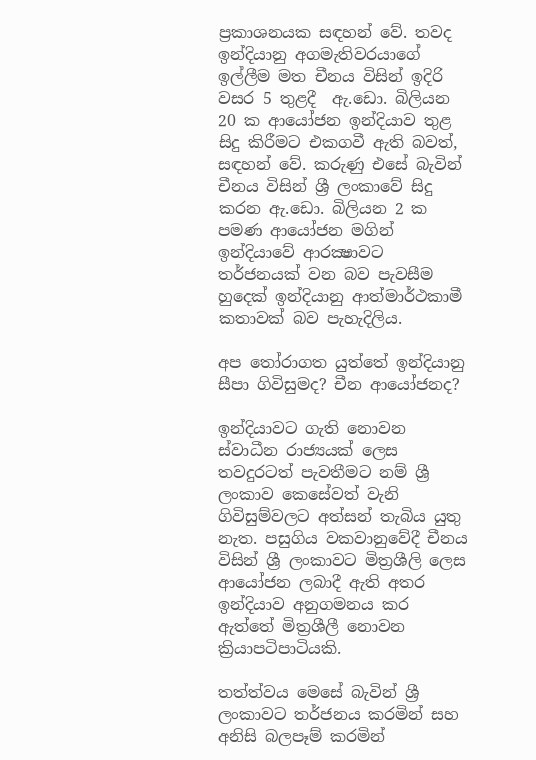ප්‍රකාශනයක සඳහන් වේ. තවද ඉන්දියානු අගමැතිවරයාගේ ඉල්ලීම මත චීනය විසින් ඉදිරි වසර 5 තුළදී  ඇ.ඩො. බිලියන 20 ක ආයෝජන ඉන්දියාව තුළ සිදු කිරීමට එකගවී ඇති බවත්, සඳහන් වේ. කරුණු එසේ බැවින් චීනය විසින් ශ්‍රී ලංකාවේ සිදු කරන ඇ.ඩො. බිලියන 2 ක පමණ ආයෝජන මගින් ඉන්දියාවේ ආරක්‍ෂාවට තර්ජනයක් වන බව පැවසීම හුදෙක් ඉන්දියානු ආත්මාර්ථකාමී කතාවක් බව පැහැදිලිය.

අප තෝරාගත යුත්තේ ඉන්දියානු සීපා ගිවිසුමද? චීන ආයෝජනද?

ඉන්දියාවට ගැති නොවන ස්වාධීන රාජ්‍යයක් ලෙස තවදුරටත් පැවතීමට නම් ශ්‍රී ලංකාව කෙසේවත් වැනි ගිවිසුම්වලට අත්සන් තැබිය යුතු නැත. පසුගිය වකවානුවේදී චීනය විසින් ශ්‍රී ලංකාවට මිත්‍රශීලි ලෙස ආයෝජන ලබාදී ඇති අතර ඉන්දියාව අනුගමනය කර ඇත්තේ මිත්‍රශීලී නොවන ක්‍රියාපටිපාටියකි.

තත්ත්වය මෙසේ බැවින් ශ්‍රී ලංකාවට තර්ජනය කරමින් සහ අනිසි බලපෑම් කරමින්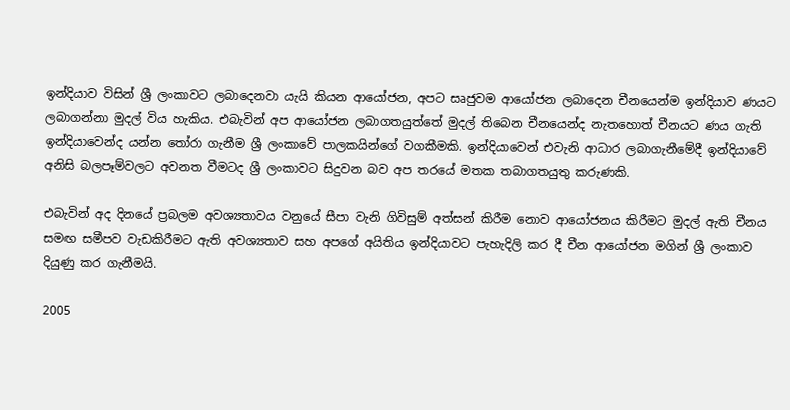ඉන්දියාව විසින් ශ්‍රී ලංකාවට ලබාදෙනවා යැයි කියන ආයෝජන, අපට සෘජුවම ආයෝජන ලබාදෙන චීනයෙන්ම ඉන්දියාව ණයට ලබාගන්නා මුදල් විය හැකිය. එබැවින් අප ආයෝජන ලබාගතයුත්තේ මුදල් තිබෙන චීනයෙන්ද නැතහොත් චීනයට ණය ගැති ඉන්දියාවෙන්ද යන්න තෝරා ගැනීම ශ්‍රී ලංකාවේ පාලකයින්ගේ වගකීමකි. ඉන්දියාවෙන් එවැනි ආධාර ලබාගැනීමේදී ඉන්දියාවේ අනිසි බලපෑම්වලට අවනත වීමටද ශ්‍රී ලංකාවට සිදුවන බව අප තරයේ මතක තබාගතයුතු කරුණකි.

එබැවින් අද දිනයේ ප්‍රබලම අවශ්‍යතාවය වනුයේ සීපා වැනි ගිවිසුම් අත්සන් කිරීම නොව ආයෝජනය කිරීමට මුදල් ඇති චීනය සමඟ සමීපව වැඩකිරීමට ඇති අවශ්‍යතාව සහ අපගේ අයිතිය ඉන්දියාවට පැහැදිලි කර දී චීන ආයෝජන මගින් ශ්‍රී ලංකාව දියුණු කර ගැනීමයි.

2005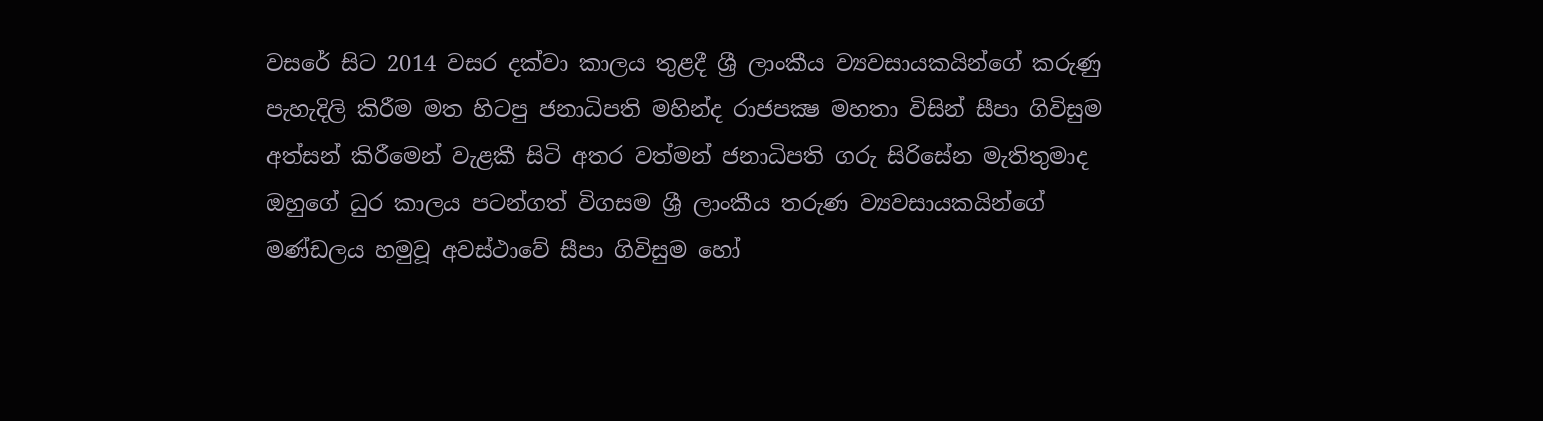වසරේ සිට 2014 වසර දක්වා කාලය තුළදී ශ්‍රී ලාංකීය ව්‍යවසායකයින්ගේ කරුණු පැහැදිලි කිරීම මත හිටපු ජනාධිපති මහින්ද රාජපක්‍ෂ මහතා විසින් සීපා ගිවිසුම අත්සන් කිරීමෙන් වැළකී සිටි අතර වත්මන් ජනාධිපති ගරු සිරිසේන මැතිතුමාද ඔහුගේ ධුර කාලය පටන්ගත් විගසම ශ්‍රී ලාංකීය තරුණ ව්‍යවසායකයින්ගේ මණ්ඩලය හමුවූ අවස්ථාවේ සීපා ගිවිසුම හෝ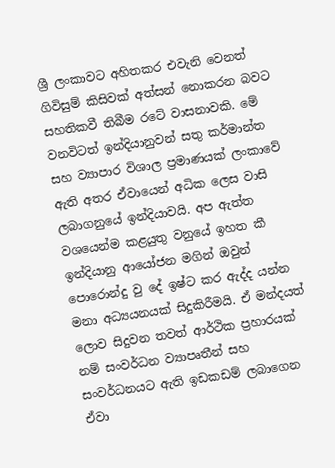ශ්‍රී ලංකාවට අහිතකර එවැනි වෙනත් ගිවිසුම් කිසිවක් අත්සන් නොකරන බවට සහතිකවී තිබීම රටේ වාසනාවකි. මේ වනවිටත් ඉන්දියානුවන් සතු කර්මාන්ත සහ ව්‍යාපාර විශාල ප්‍රමාණයක් ලංකාවේ ඇති අතර ඒවායෙන් අධික ලෙස වාසි ලබාගනුයේ ඉන්දියාවයි. අප ඇත්ත වශයෙන්ම කළයුතු වනුයේ ඉහත කී ඉන්දියානු ආයෝජන මගින් ඔවුන් පොරොන්දු වු දේ ඉෂ්ට කර ඇද්ද යන්න මනා අධ්‍යයනයක් සිදුකිරීමයි. ඒ මන්දයත් ලොව සිදුවන තවත් ආර්ථික ප්‍රහාරයක් නම් සංවර්ධන ව්‍යාපෘතීන් සහ සංවර්ධනයට ඇති ඉඩකඩම් ලබාගෙන ඒවා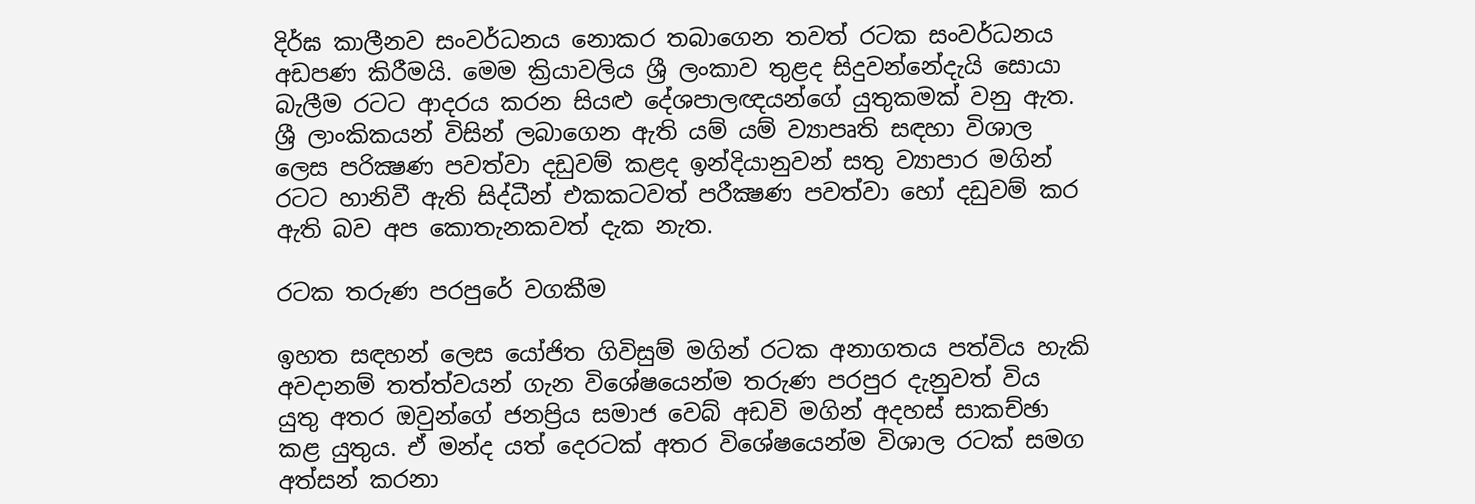දිර්ඝ කාලීනව සංවර්ධනය නොකර තබාගෙන තවත් රටක සංවර්ධනය අඩපණ කිරීමයි. මෙම ක්‍රියාවලිය ශ්‍රී ලංකාව තුළද සිදුවන්නේදැයි සොයා බැලීම රටට ආදරය කරන සියළු දේශපාලඥයන්ගේ යුතුකමක් වනු ඇත. ශ්‍රී ලාංකිකයන් විසින් ලබාගෙන ඇති යම් යම් ව්‍යාපෘති සඳහා විශාල ලෙස පරික්‍ෂණ පවත්වා දඩුවම් කළද ඉන්දියානුවන් සතු ව්‍යාපාර මගින් රටට හානිවී ඇති සිද්ධීන් එකකටවත් පරීක්‍ෂණ පවත්වා හෝ දඩුවම් කර ඇති බව අප කොතැනකවත් දැක නැත.

රටක තරුණ පරපුරේ වගකීම

ඉහත සඳහන් ලෙස යෝජිත ගිවිසුම් මගින් රටක අනාගතය පත්විය හැකි අවදානම් තත්ත්වයන් ගැන විශේෂයෙන්ම තරුණ පරපුර දැනුවත් විය යුතු අතර ඔවුන්ගේ ජනප්‍රිය සමාජ වෙබ් අඩවි මගින් අදහස් සාකච්ඡා කළ යුතුය. ඒ මන්ද යත් දෙරටක් අතර විශේෂයෙන්ම විශාල රටක් සමග අත්සන් කරනා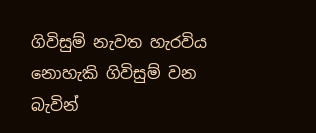ගිවිසුම් නැවත හැරවිය නොහැකි ගිවිසුම් වන බැවින්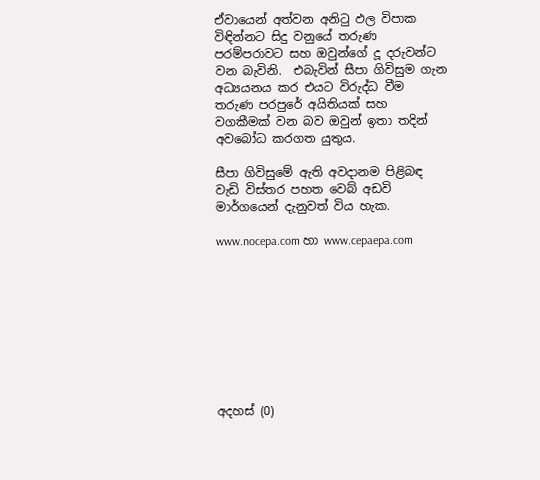ඒවායෙන් අත්වන අනිටු ඵල විපාක විඳින්නට සිදු වනුයේ තරුණ පරම්පරාවට සහ ඔවුන්ගේ දූ දරුවන්ට වන බැවිනි.  එබැවින් සීපා ගිවිසුම ගැන අධ්‍යයනය කර එයට විරුද්ධ වීම තරුණ පරපුරේ අයිතියක් සහ වගකීමක් වන බව ඔවුන් ඉතා තදින් අවබෝධ කරගත යුතුය.

සීපා ගිවිසුමේ ඇති අවදානම පිළිබඳ වැඩි විස්තර පහත වෙබ් අඩවි මාර්ගයෙන් දැනුවත් විය හැක.

www.nocepa.com හා www.cepaepa.com









අදහස් (0)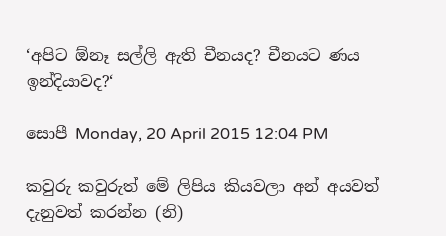‘අපිට ඕනෑ සල්ලි ඇති චීනයද? චීනයට ණය ඉන්දියාවද?‘

සොපී Monday, 20 April 2015 12:04 PM

කවුරු කවුරුත් මේ ලිපිය කියවලා අන් අයවත් දැනුවත් කරන්න (නි)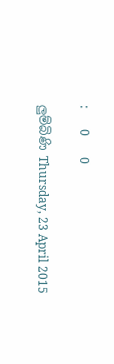:       0       0

ලුම්බිණි Thursday, 23 April 2015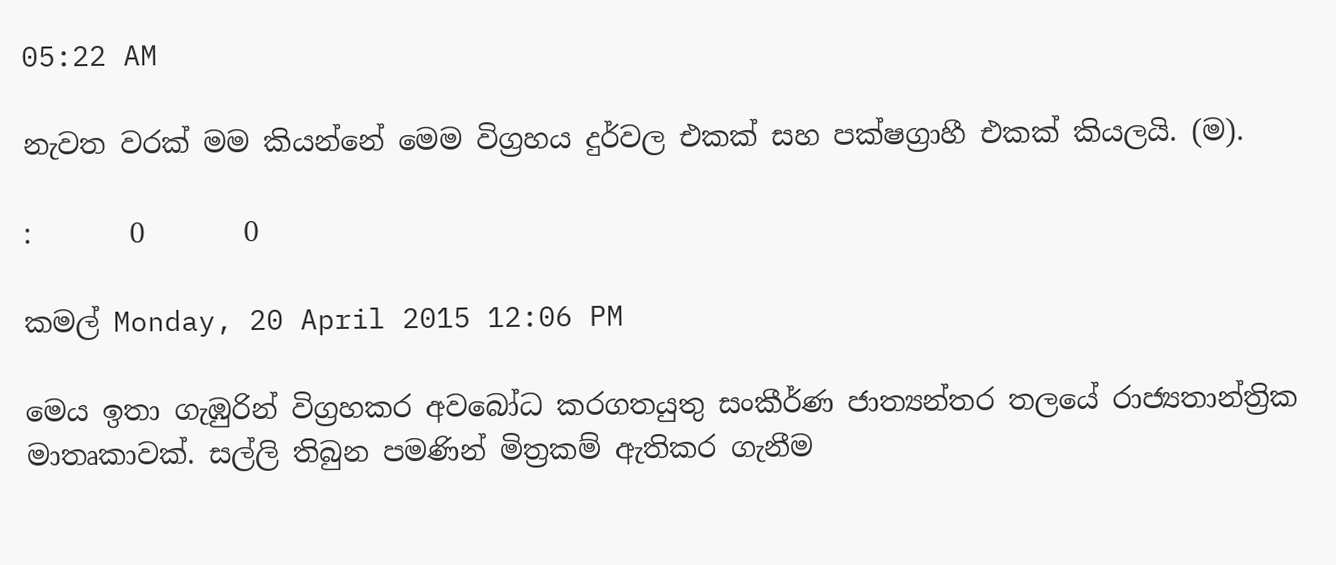05:22 AM

නැවත වරක් මම කියන්නේ මෙම විග්‍රහය දුර්වල එකක් සහ පක්ෂග්‍රාහී එකක් කියලයි. (ම).

:       0       0

කමල් Monday, 20 April 2015 12:06 PM

මෙය ඉතා ගැඹුරින් විග්‍රහකර අවබෝධ කරගතයුතු සංකීර්ණ ජාත්‍යන්තර තලයේ රාජ්‍යතාන්ත්‍රික මාතෘකාවක්. සල්ලි තිබුන පමණින් මිත්‍රකම් ඇතිකර ගැනීම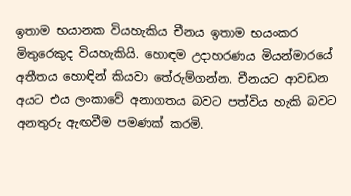ඉතාම භයානක වියහැකිය චීනය ඉතාම භයංකර මිතුරෙකුද වියහැකියි. හොඳම උදාහරණය මියන්මාරයේ අතීතය හොඳින් කියවා තේරුම්ගන්න. චීනයට ආවඩන අයට එය ලංකාවේ අනාගතය බවට පත්විය හැකි බවට අනතුරු ඇඟවීම පමණක් කරමි.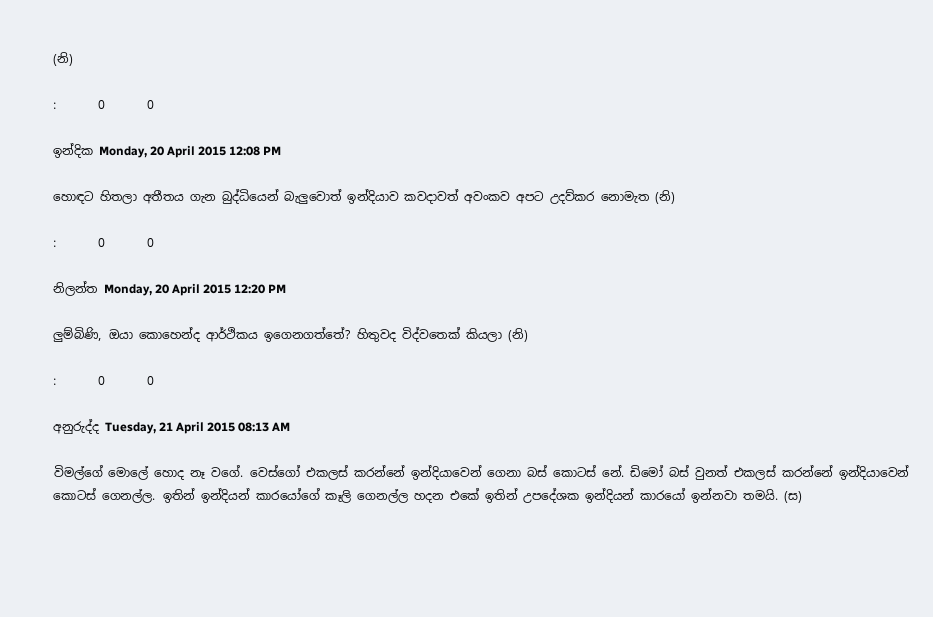(නි)

:       0       0

ඉන්දික Monday, 20 April 2015 12:08 PM

හොඳට හිතලා අතීතය ගැන බුද්ධියෙන් බැලුවොත් ඉන්දියාව කවදාවත් අවංකව අපට උදව්කර නොමැත (නි)

:       0       0

නිලන්ත Monday, 20 April 2015 12:20 PM

ලුම්බිණි, ඔයා කොහෙන්ද ආර්ථිකය ඉගෙනගත්තේ? හිතුවද විද්වතෙක් කියලා (නි)

:       0       0

අනුරුද්ද Tuesday, 21 April 2015 08:13 AM

විමල්ගේ මොලේ හොද නෑ වගේ. වෙස්ගෝ එකලස් කරන්නේ ඉන්දියාවෙන් ගෙනා බස් කොටස් නේ. ඩිමෝ බස් වුනත් එකලස් කරන්නේ ඉන්දියාවෙන් කොටස් ගෙනල්ල. ඉතින් ඉන්දියන් කාරයෝගේ කෑලි ගෙනල්ල හදන එකේ ඉතින් උපදේශක ඉන්දියන් කාරයෝ ඉන්නවා තමයි. (ස)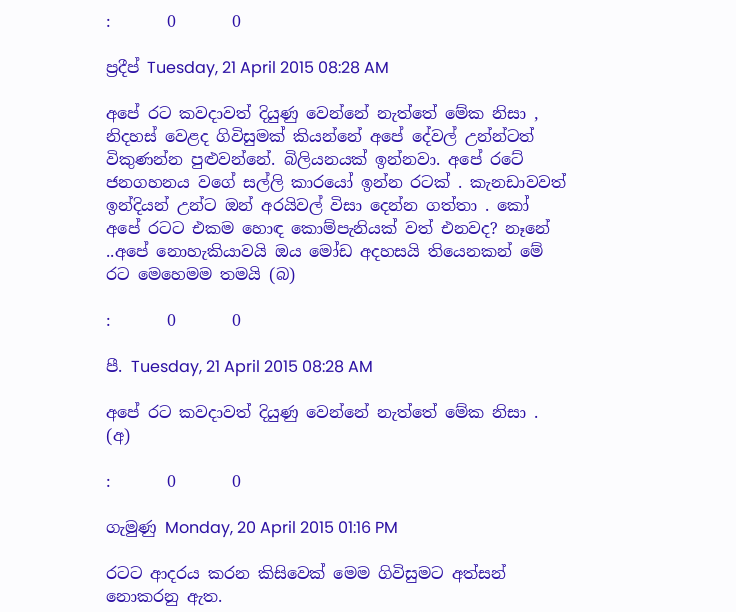:       0       0

ප්‍රදීප් Tuesday, 21 April 2015 08:28 AM

අපේ රට කවදාවත් දියුණු වෙන්නේ නැත්තේ මේක නිසා , නිදහස් වෙළද ගිවිසුමක් කියන්නේ අපේ දේවල් උන්න්ටත් විකුණන්න පුළුවන්නේ. බිලියනයක් ඉන්නවා. අපේ රටේ ජනගහනය වගේ සල්ලි කාරයෝ ඉන්න රටක් . කැනඩාවවත් ඉන්දියන් උන්ට ඔන් අරයිවල් විසා දෙන්න ගත්තා . කෝ අපේ රටට එකම හොඳ කොම්පැනියක් වත් එනවද? නෑනේ ..අපේ නොහැකියාවයි ඔය මෝඩ අදහසයි තියෙනකන් මේ රට මෙහෙමම තමයි (බ)

:       0       0

පී. Tuesday, 21 April 2015 08:28 AM

අපේ රට කවදාවත් දියුණු වෙන්නේ නැත්තේ මේක නිසා . (අ)

:       0       0

ගැමුණු Monday, 20 April 2015 01:16 PM

රටට ආදරය කරන කිසිවෙක් මෙම ගිවිසුමට අත්සන් නොකරනු ඇත.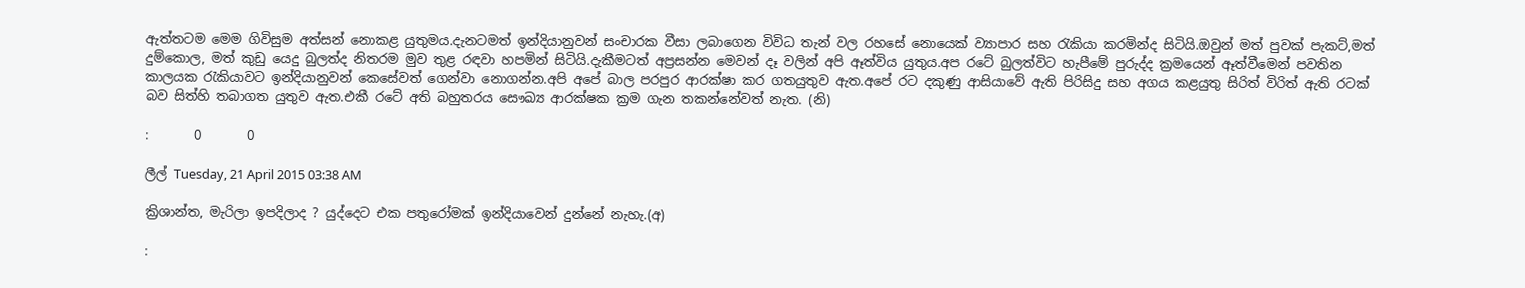ඇත්තටම මෙම ගිවිසුම අත්සන් නොකළ යුතුමය.දැනටමත් ඉන්දියානුවන් සංචාරක වීසා ලබාගෙන විවිධ තැන් වල රහසේ නොයෙක් ව්‍යාපාර සහ රැකියා කරමින්ද සිටියි.ඔවුන් මත් පුවක් පැකට්,මත් දුම්කොල, මත් කුඩු යෙදු බුලත්ද නිතරම මුව තුළ රඳවා හපමින් සිටියි.දැකීමටත් අප්‍රසන්න මෙවන් දෑ වලින් අපි ඈත්විය යුතුය.අප රටේ බුලත්විට හැපීමේ පුරුද්ද ක්‍රමයෙන් ඈත්වීමෙන් පවතින කාලයක රැකියාවට ඉන්දියානුවන් කෙසේවත් ගෙන්වා නොගන්න.අපි අපේ බාල පරපුර ආරක්ෂා කර ගතයුතුව ඇත.අපේ රට දකුණු ආසියාවේ ඇති පිරිසිදු සහ අගය කළයුතු සිරිත් විරිත් ඇති රටක් බව සිත්හි තබාගත යුතුව ඇත.එකී රටේ අති බහුතරය සෞඛ්‍ය ආරක්ෂක ක්‍රම ගැන තකන්නේවත් නැත. (නි)

:       0       0

ලීල් Tuesday, 21 April 2015 03:38 AM

ක්‍රිශාන්ත, මැරිලා ඉපදිලාද ? යුද්දෙට එක පතුරෝමක් ඉන්දියාවෙන් දුන්නේ නැහැ.(අ)

: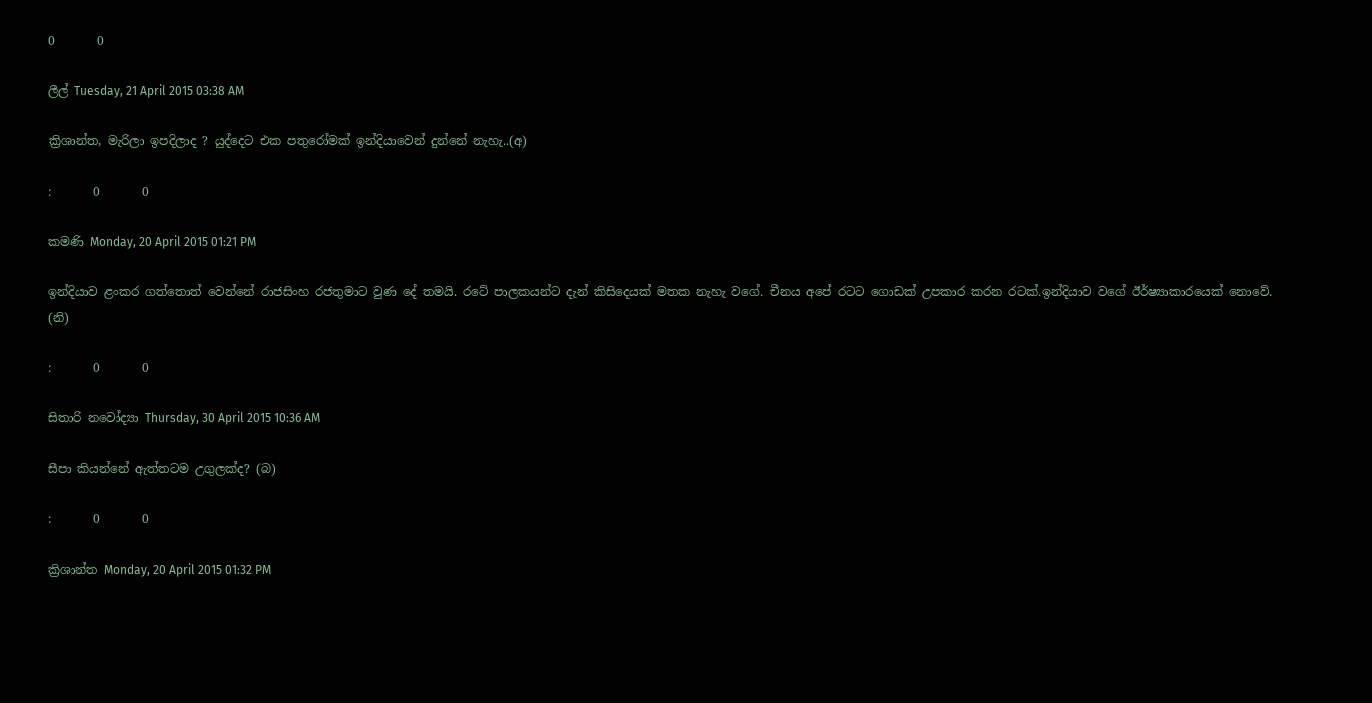0       0

ලීල් Tuesday, 21 April 2015 03:38 AM

ක්‍රිශාන්ත, මැරිලා ඉපදිලාද ? යුද්දෙට එක පතුරෝමක් ඉන්දියාවෙන් දුන්නේ නැහැ..(අ)

:       0       0

කමණි Monday, 20 April 2015 01:21 PM

ඉන්දියාව ළංකර ගත්තොත් වෙන්නේ රාජසිංහ රජතුමාට වුණ දේ තමයි. රටේ පාලකයන්ට දැන් කිසිදෙයක් මතක නැහැ වගේ. චීනය අපේ රටට ගොඩක් උපකාර කරන රටක්.ඉන්දියාව වගේ ඊර්ෂ්‍යාකාරයෙක් නොවේ. (නි)

:       0       0

සිතාරි නවෝද්‍යා Thursday, 30 April 2015 10:36 AM

සීපා කියන්නේ ඇත්තටම උගුලක්ද? (බ)

:       0       0

ක්‍රිශාන්ත Monday, 20 April 2015 01:32 PM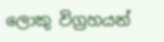ලොකු විග්‍රහයන්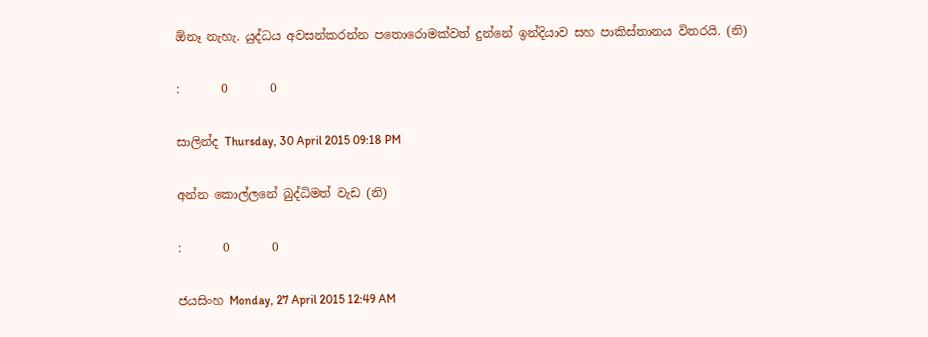ඕනෑ නැහැ. යුද්ධය අවසන්කරන්න පතොරොමක්වත් දුන්නේ ඉන්දියාව සහ පාකිස්තානය විතරයි. (නි)

:       0       0

සාලින්ද Thursday, 30 April 2015 09:18 PM

අන්න කොල්ලනේ බුද්ධිමත් වැඩ (නි)

:       0       0

ජයසිංහ Monday, 27 April 2015 12:49 AM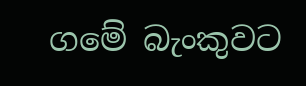ගමේ බැංකුවට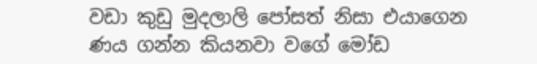වඩා කුඩු මුදලාලි පෝසත් නිසා එයාගෙන ණය ගන්න කියනවා වගේ මෝඩ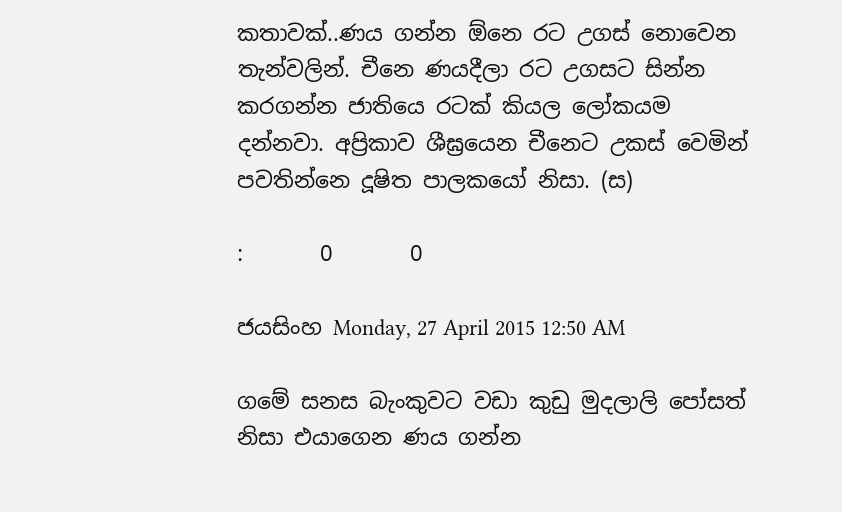කතාවක්..ණය ගන්න ඕනෙ රට උගස් නොවෙන තැන්වලින්. චීනෙ ණයදීලා රට උගසට සින්න කරගන්න ජාතියෙ රටක් කියල ලෝකයම දන්නවා. අප්‍රිකාව ශීඝ්‍රයෙන චීනෙට උකස් වෙමින් පවතින්නෙ දූෂිත පාලකයෝ නිසා. (ස)

:       0       0

ජයසිංහ Monday, 27 April 2015 12:50 AM

ගමේ සනස බැංකුවට වඩා කුඩු මුදලාලි පෝසත් නිසා එයාගෙන ණය ගන්න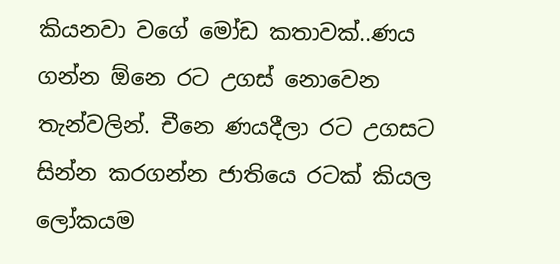කියනවා වගේ මෝඩ කතාවක්..ණය ගන්න ඕනෙ රට උගස් නොවෙන තැන්වලින්. චීනෙ ණයදීලා රට උගසට සින්න කරගන්න ජාතියෙ රටක් කියල ලෝකයම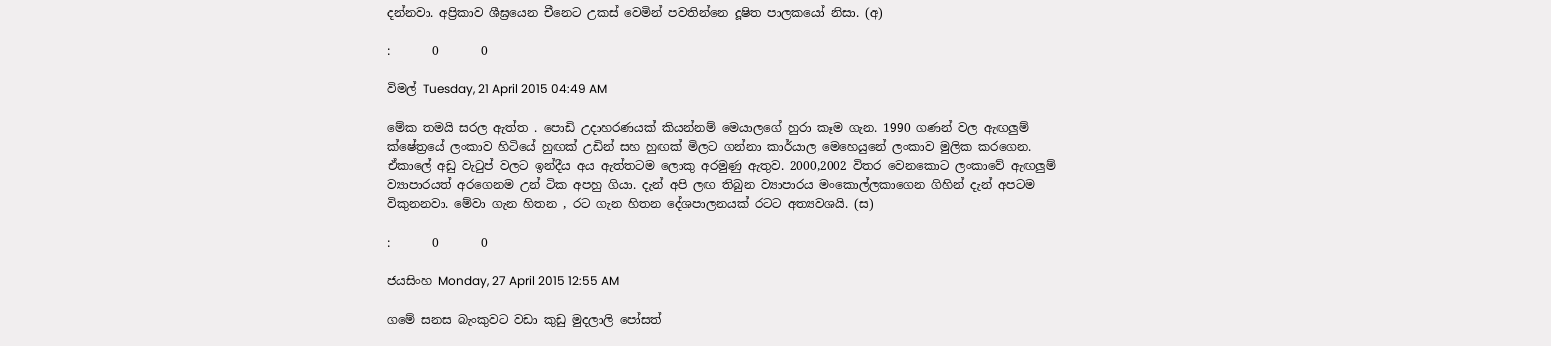දන්නවා. අප්‍රිකාව ශීඝ්‍රයෙන චීනෙට උකස් වෙමින් පවතින්නෙ දූෂිත පාලකයෝ නිසා. (අ)

:       0       0

විමල් Tuesday, 21 April 2015 04:49 AM

මේක තමයි සරල ඇත්ත . පොඩි උදාහරණයක් කියන්නම් මෙයාලගේ හුරා කෑම ගැන. 1990 ගණන් වල ඇඟලුම් ක්ෂේත්‍රයේ ලංකාව හිටියේ හුඟක් උඩින් සහ හුඟක් මිලට ගන්නා කාර්යාල මෙහෙයුනේ ලංකාව මුලික කරගෙන. ඒකාලේ අඩු වැටුප් වලට ඉන්දීය අය ඇත්තටම ලොකු අරමුණු ඇතුව. 2000,2002 විතර වෙනකොට ලංකාවේ ඇඟලුම් ව්‍යාපාරයත් අරගෙනම උන් ටික අපහු ගියා. දැන් අපි ලඟ තිබුන ව්‍යාපාරය මංකොල්ලකාගෙන ගිහින් දැන් අපටම විකුනනවා. මේවා ගැන හිතන , රට ගැන හිතන දේශපාලනයක් රටට අත්‍යවශයි. (ස)

:       0       0

ජයසිංහ Monday, 27 April 2015 12:55 AM

ගමේ සනස බැංකුවට වඩා කුඩු මුදලාලි පෝසත්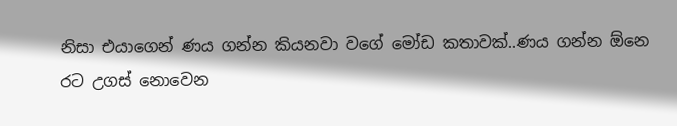නිසා එයාගෙන් ණය ගන්න කියනවා වගේ මෝඩ කතාවක්..ණය ගන්න ඕනෙ රට උගස් නොවෙන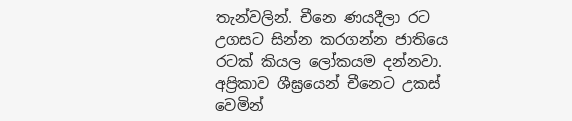තැන්වලින්. චීනෙ ණයදීලා රට උගසට සින්න කරගන්න ජාතියෙ රටක් කියල ලෝකයම දන්නවා. අප්‍රිකාව ශීඝ්‍රයෙන් චීනෙට උකස් වෙමින්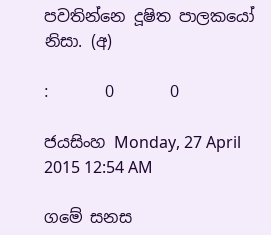පවතින්නෙ දූෂිත පාලකයෝ නිසා. (අ)

:       0       0

ජයසිංහ Monday, 27 April 2015 12:54 AM

ගමේ සනස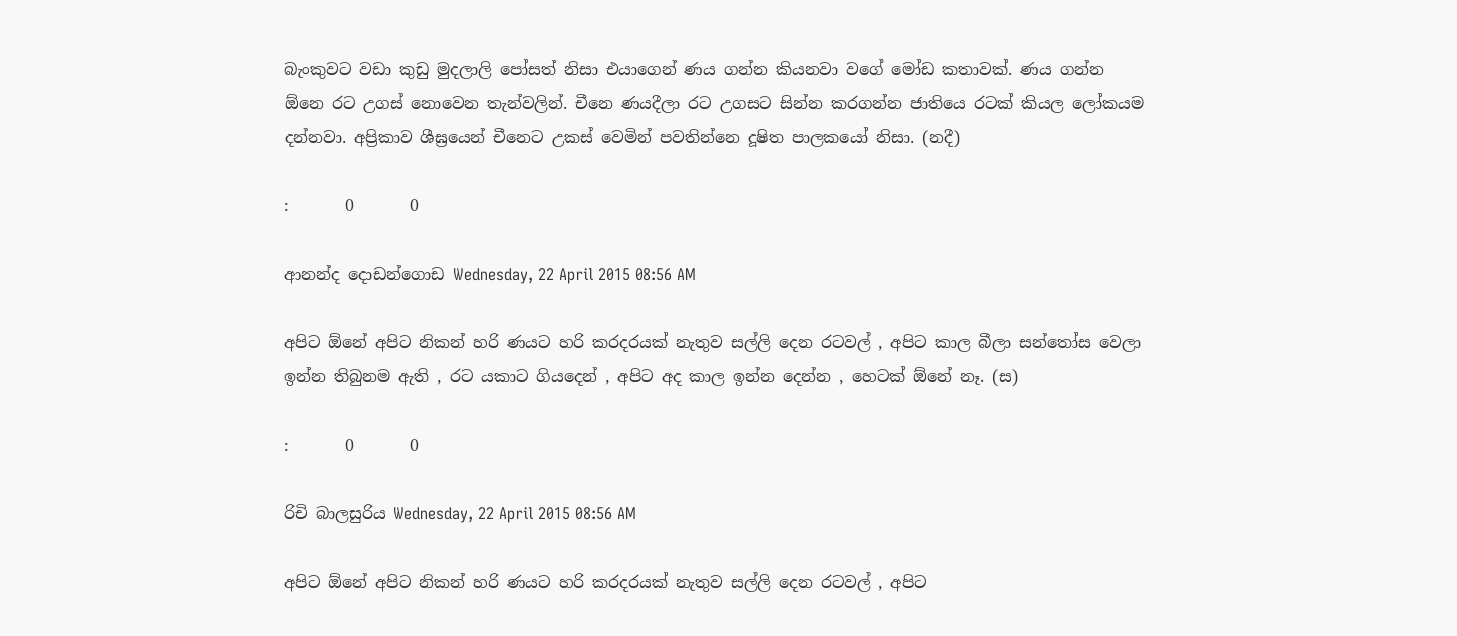බැංකුවට වඩා කුඩු මුදලාලි පෝසත් නිසා එයාගෙන් ණය ගන්න කියනවා වගේ මෝඩ කතාවක්. ණය ගන්න ඕනෙ රට උගස් නොවෙන තැන්වලින්. චීනෙ ණයදීලා රට උගසට සින්න කරගන්න ජාතියෙ රටක් කියල ලෝකයම දන්නවා. අප්‍රිකාව ශීඝ්‍රයෙන් චීනෙට උකස් වෙමින් පවතින්නෙ දූෂිත පාලකයෝ නිසා. (නදී)

:       0       0

ආනන්ද දොඩන්ගොඩ Wednesday, 22 April 2015 08:56 AM

අපිට ඕනේ අපිට නිකන් හරි ණයට හරි කරදරයක් නැතුව සල්ලි දෙන රටවල් , අපිට කාල බීලා සන්තෝස වෙලා ඉන්න තිබුනම ඇති , රට යකාට ගියදෙන් , අපිට අද කාල ඉන්න දෙන්න , හෙටක් ඕනේ නෑ. (ස)

:       0       0

රිචි බාලසුරිය Wednesday, 22 April 2015 08:56 AM

අපිට ඕනේ අපිට නිකන් හරි ණයට හරි කරදරයක් නැතුව සල්ලි දෙන රටවල් , අපිට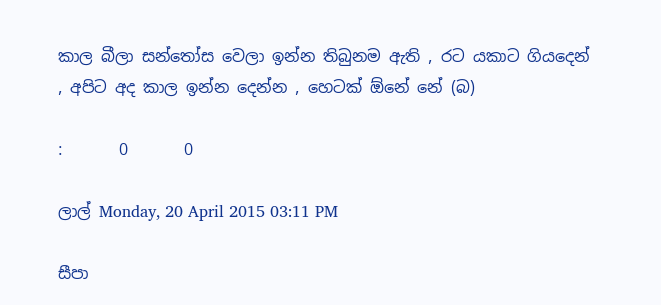කාල බීලා සන්තෝස වෙලා ඉන්න තිබුනම ඇති , රට යකාට ගියදෙන් , අපිට අද කාල ඉන්න දෙන්න , හෙටක් ඕනේ නේ (බ)

:       0       0

ලාල් Monday, 20 April 2015 03:11 PM

සීපා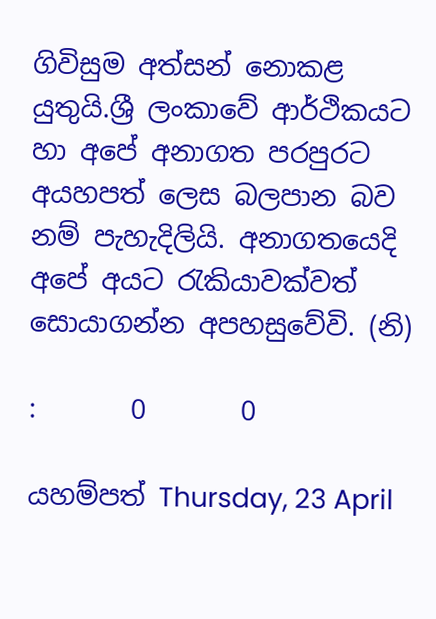ගිවිසුම අත්සන් නොකළ යුතුයි.ශ්‍රී ලංකාවේ ආර්ථිකයට හා අපේ අනාගත පරපුරට අයහපත් ලෙස බලපාන බව නම් පැහැදිලියි. අනාගතයෙදි අපේ අයට රැකියාවක්වත් සොයාගන්න අපහසුවේවි. (නි)

:       0       0

යහම්පත් Thursday, 23 April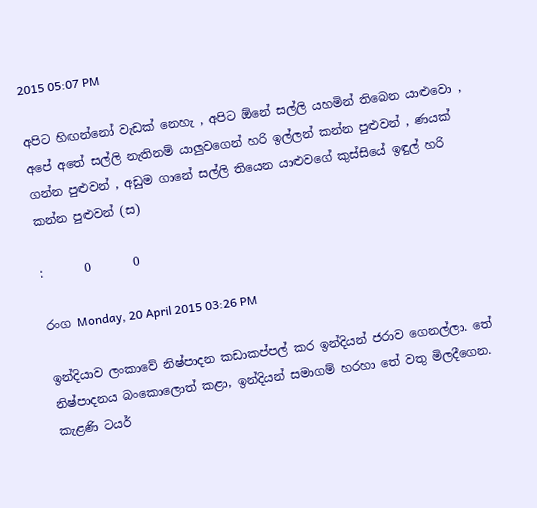2015 05:07 PM

අපිට හිඟන්නෝ වැඩක් නෙහැ , අපිට ඕනේ සල්ලි යහමින් තිබෙන යාළුවො , අපේ අතේ සල්ලි නැතිනම් යාලුවගෙන් හරි ඉල්ලන් කන්න පුළුවන් , ණයක් ගන්න පුළුවන් , අඩුම ගානේ සල්ලි තියෙන යාළුවගේ කුස්සියේ ඉඳුල් හරි කන්න පුළුවන් (ස)

:       0       0

රංග Monday, 20 April 2015 03:26 PM

ඉන්දියාව ලංකාවේ නිෂ්පාදන කඩාකප්පල් කර ඉන්දියන් ජරාව ගෙනල්ලා. තේ නිෂ්පාදනය බංකොලොත් කළා, ඉන්දියන් සමාගම් හරහා තේ වතු මිලදීගෙන. කැළණි ටයර්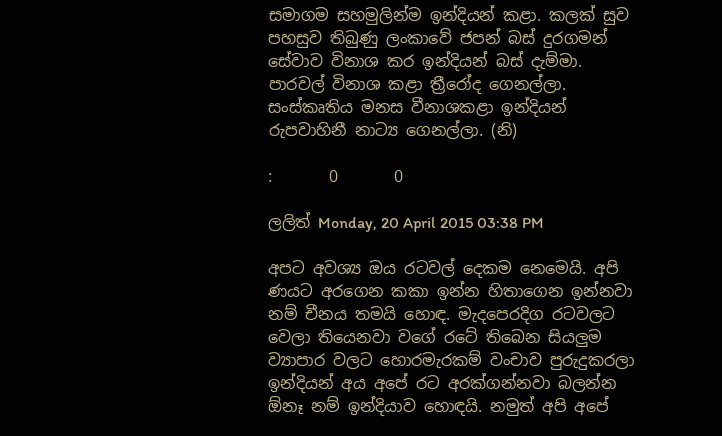සමාගම සහමුලින්ම ඉන්දියන් කළා. කලක් සුව පහසුව තිබුණු ලංකාවේ ජපන් බස් දුරගමන් සේවාව විනාශ කර ඉන්දියන් බස් දැම්මා. පාරවල් විනාශ කළා ත්‍රීරෝද ගෙනල්ලා. සංස්කෘතිය මනස වීනාශකළා ඉන්දියන් රුපවාහිනී නාට්‍ය ගෙනල්ලා. (නි)

:       0       0

ලලිත් Monday, 20 April 2015 03:38 PM

අපට අවශ්‍ය ඔය රටවල් දෙකම නෙමෙයි. අපි ණයට අරගෙන කකා ඉන්න හිතාගෙන ඉන්නවා නම් චීනය තමයි හොඳ. මැදපෙරදිග රටවලට වෙලා තියෙනවා වගේ රටේ තිබෙන සියලුම ව්‍යාපාර වලට හොරමැරකම් වංචාව පුරුදුකරලා ඉන්දියන් අය අපේ රට අරක්ගන්නවා බලන්න ඕනෑ නම් ඉන්දියාව හොඳයි. නමුත් අපි අපේ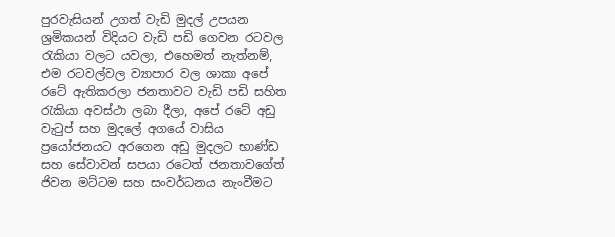පුරවැසියන් උගත් වැඩි මුදල් උපයන ශ්‍රමිකයන් විදියට වැඩි පඩි ගෙවන රටවල රැකියා වලට යවලා, එහෙමත් නැත්නම්, එම රටවල්වල ව්‍යාපාර වල ශාකා අපේ රටේ ඇතිකරලා ජනතාවට වැඩි පඩි සහිත රැකියා අවස්ථා ලබා දීලා, අපේ රටේ අඩු වැටුප් සහ මුදලේ අගයේ වාසිය ප්‍රයෝජනයට අරගෙන අඩු මුදලට භාණ්ඩ සහ සේවාවන් සපයා රටෙත් ජනතාවගේත් ජිවන මට්ටම සහ සංවර්ධනය නැංවීමට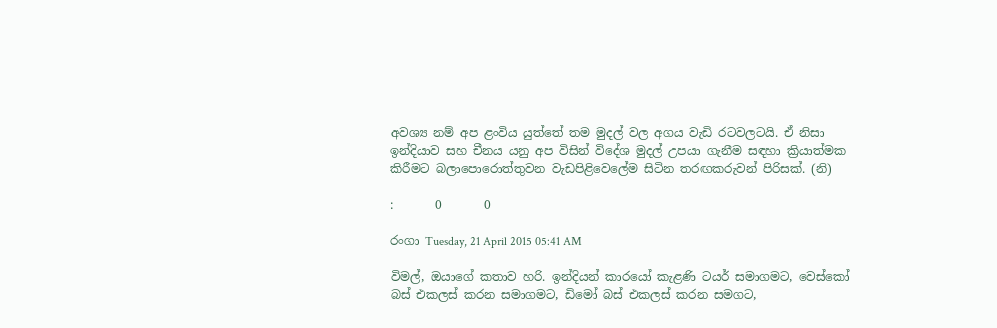අවශ්‍ය නම් අප ළංවිය යුත්තේ තම මුදල් වල අගය වැඩි රටවලටයි. ඒ නිසා ඉන්දියාව සහ චීනය යනු අප විසින් විදේශ මුදල් උපයා ගැනීම සඳහා ක්‍රියාත්මක කිරීමට බලාපොරොත්තුවන වැඩපිළිවෙලේම සිටින තරඟකරුවන් පිරිසක්‌. (නි)

:       0       0

රංගා Tuesday, 21 April 2015 05:41 AM

විමල්, ඔයාගේ කතාව හරි. ඉන්දියන් කාරයෝ කැළණි ටයර් සමාගමට, වෙස්කෝ බස් එකලස් කරන සමාගමට, ඩිමෝ බස් එකලස් කරන සමගට,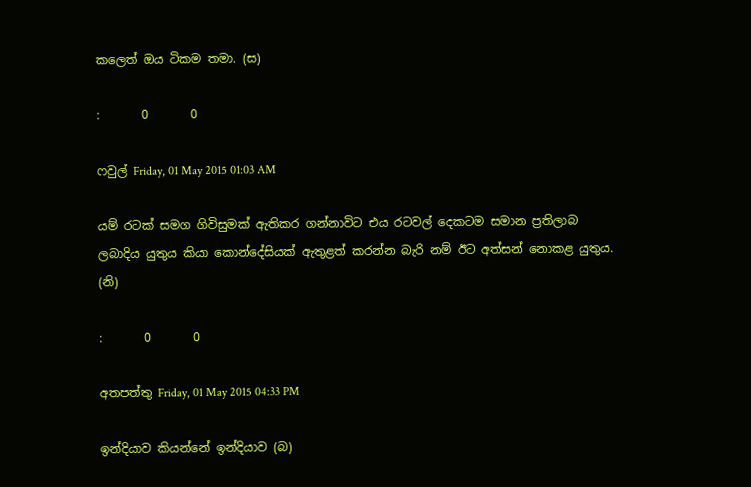කලෙත් ඔය ටිකම තමා. (ස)

:       0       0

ෆවුල් Friday, 01 May 2015 01:03 AM

යම් රටක් සමග ගිවිසුමක් ඇතිකර ගන්නාවිට එය රටවල් දෙකටම සමාන ප්‍රතිලාබ ලබාදිය යුතුය කියා කොන්දේසියක් ඇතුළත් කරන්න බැරි නම් ඊට අත්සන් නොකළ යුතුය. (නි)

:       0       0

අතපත්තු Friday, 01 May 2015 04:33 PM

ඉන්දියාව කියන්නේ ඉන්දියාව (බ)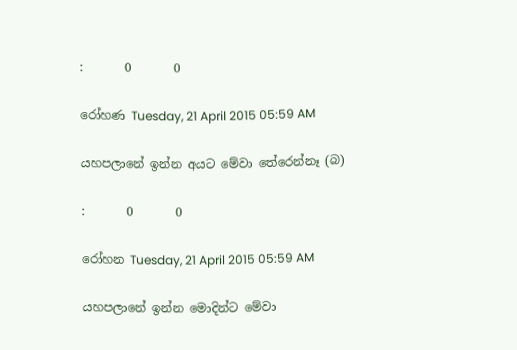:       0       0

රෝහණ Tuesday, 21 April 2015 05:59 AM

යහපලානේ ඉන්න අයට මේවා තේරෙන්නෑ (බ)

:       0       0

රෝහන Tuesday, 21 April 2015 05:59 AM

යහපලානේ ඉන්න මොදින්ට මේවා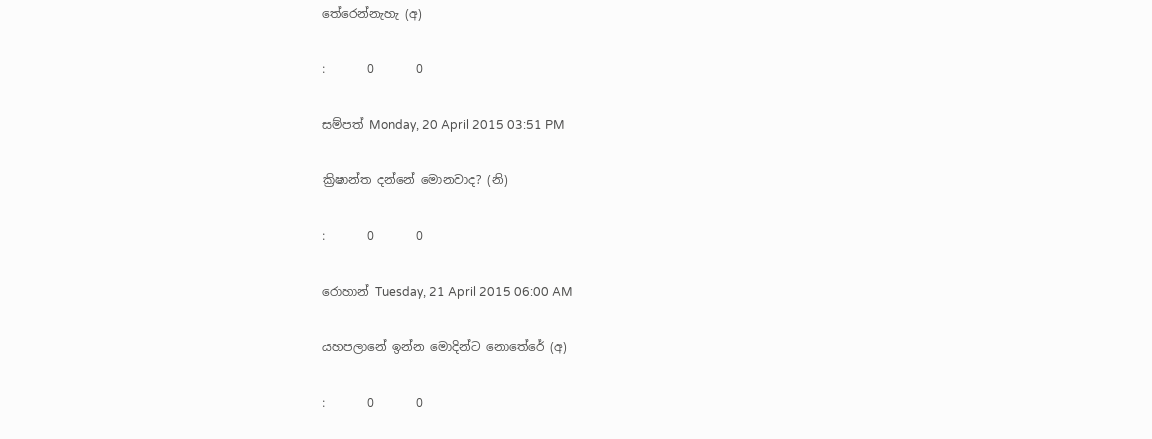තේරෙන්නැහැ (අ)

:       0       0

සම්පත් Monday, 20 April 2015 03:51 PM

ක්‍රිෂාන්ත දන්නේ මොනවාද? (නි)

:       0       0

රොහාන් Tuesday, 21 April 2015 06:00 AM

යහපලානේ ඉන්න මොදින්ට නොතේරේ (අ)

:       0       0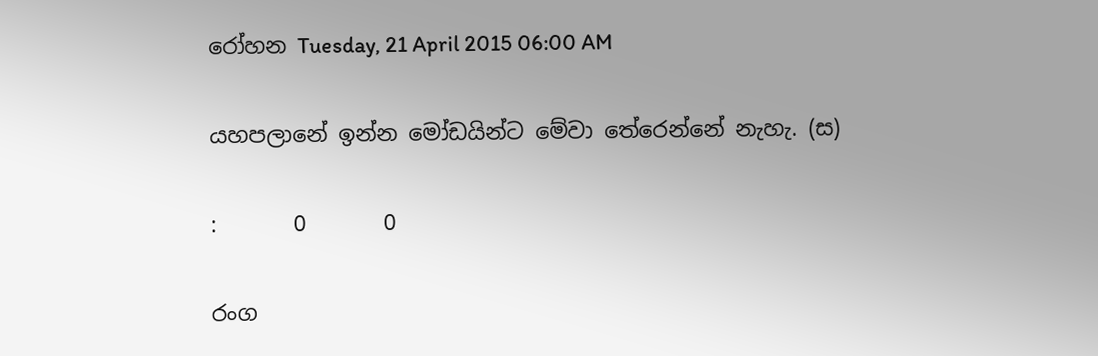රෝහන Tuesday, 21 April 2015 06:00 AM

යහපලානේ ඉන්න මෝඩයින්ට මේවා තේරෙන්නේ නැහැ. (ස)

:       0       0

රංග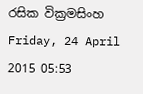රසික වික්‍රමසිංහ Friday, 24 April 2015 05:53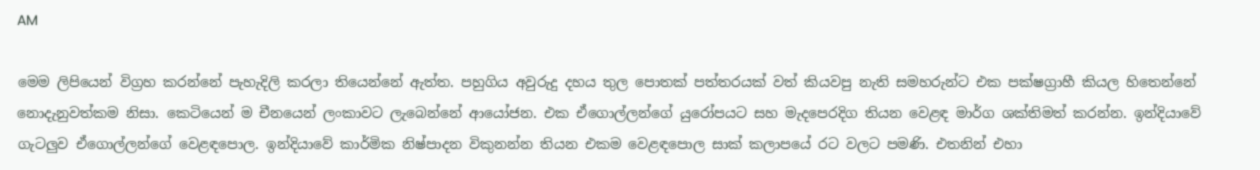AM

මෙම ලිපියෙන් විග්‍රහ කරන්නේ පැහැදිලි කරලා තියෙන්නේ ඇත්ත. පහුගිය අවුරුදු දහය තුල පොතක් පත්තරයක් වත් කියවපු නැති සමහරුන්ට එක පක්ෂග්‍රාහී කියල හිතෙන්නේ නොදැනුවත්කම නිසා. කෙටියෙන් ම චීනයෙන් ලංකාවට ලැබෙන්නේ ආයෝජන. එක ඒගොල්ලන්ගේ යුරෝපයට සහ මැදපෙරදිග තියන වෙළඳ මාර්ග ශක්තිමත් කරන්න. ඉන්දියාවේ ගැටලුව ඒගොල්ලන්ගේ වෙළඳපොල. ඉන්දියාවේ කාර්මික නිෂ්පාදන විකුනන්න තියන එකම වෙළඳපොල සාක් කලාපයේ රට වලට පමණි. එතනින් එහා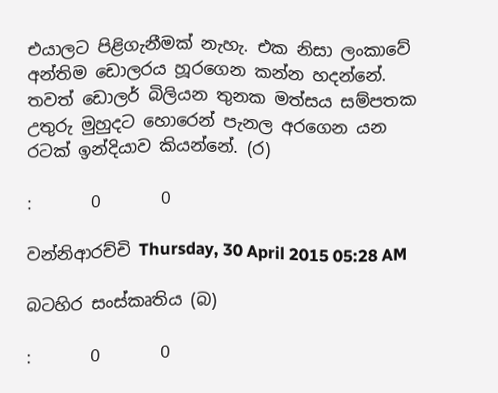එයාලට පිළිගැනීමක් නැහැ. එක නිසා ලංකාවේ අන්තිම ඩොලරය හූරගෙන කන්න හදන්නේ. තවත් ඩොලර් බිලියන තුනක මත්සය සම්පතක උතුරු මුහුදට හොරෙන් පැනල අරගෙන යන රටක් ඉන්දියාව කියන්නේ. (ර)

:       0       0

වන්නිආරච්චි Thursday, 30 April 2015 05:28 AM

බටහිර සංස්කෘතිය (බ)

:       0       0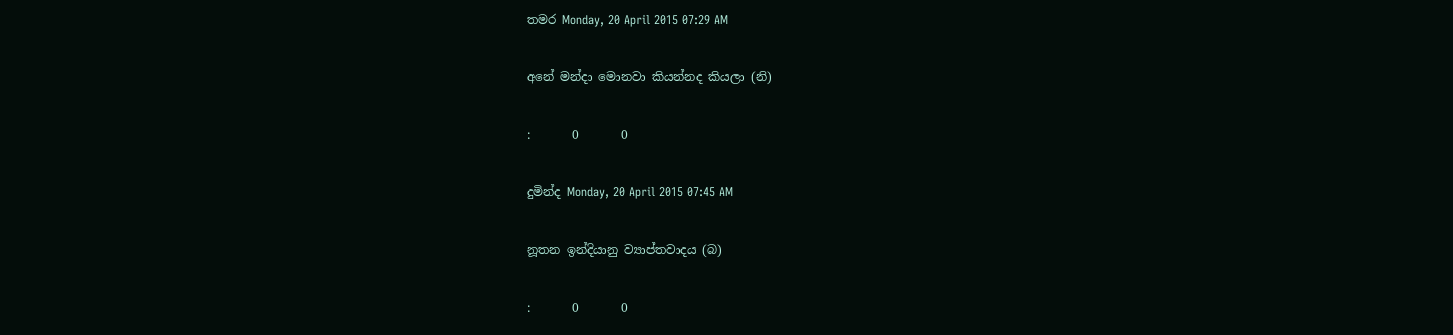තමර Monday, 20 April 2015 07:29 AM

අනේ මන්දා මොනවා කියන්නද කියලා (නි)

:       0       0

දුමින්ද Monday, 20 April 2015 07:45 AM

නූතන ඉන්දියානු ව්‍යාප්තවාදය (බ)

:       0       0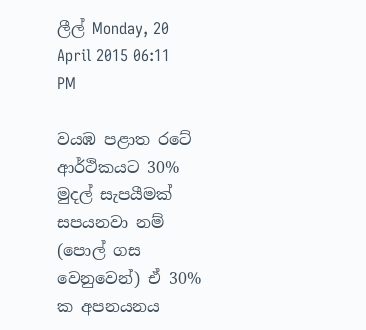ලීල් Monday, 20 April 2015 06:11 PM

වයඹ පළාත රටේ ආර්ථිකයට 30% මුදල් සැපයීමක් සපයනවා නම් (පොල් ගස වෙනුවෙන්) ඒ 30% ක අපනයනය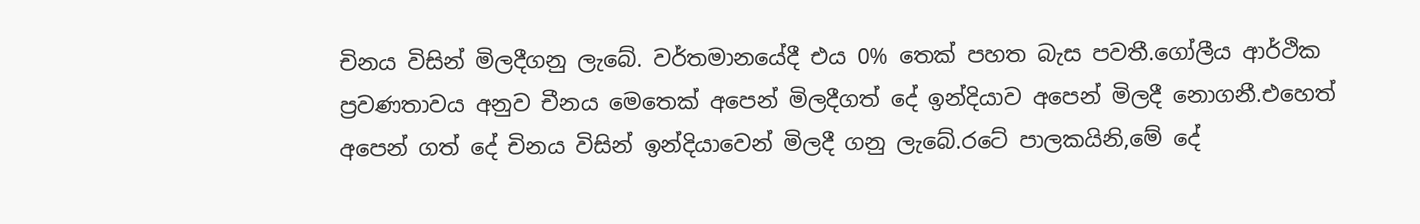චිනය විසින් මිලදීගනු ලැබේ. වර්තමානයේදී එය 0% තෙක් පහත බැස පවතී.ගෝලීය ආර්ථික ප්‍රවණතාවය අනුව චීනය මෙතෙක් අපෙන් මිලදීගත් දේ ඉන්දියාව අපෙන් මිලදී නොගනී.එහෙත් අපෙන් ගත් දේ චිනය විසින් ඉන්දියාවෙන් මිලදී ගනු ලැබේ.රටේ පාලකයිනි,මේ දේ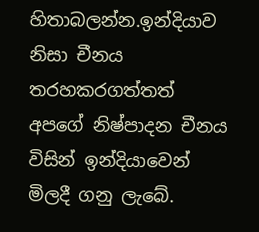හිතාබලන්න.ඉන්දියාව නිසා චීනය තරහකරගත්තත් අපගේ නිෂ්පාදන චීනය විසින් ඉන්දියාවෙන් මිලදී ගනු ලැබේ.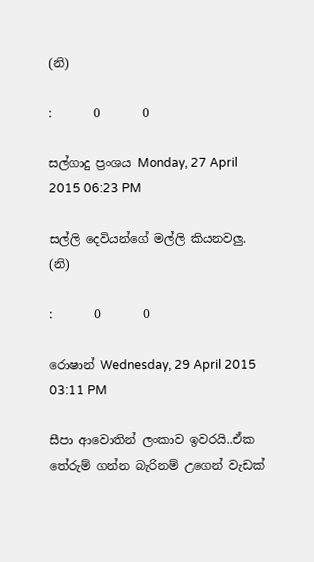(නි)

:       0       0

සල්ගාදු ප්‍රංශය Monday, 27 April 2015 06:23 PM

සල්ලි දෙවියන්ගේ මල්ලි කියනවලු. (නි)

:       0       0

රොෂාන් Wednesday, 29 April 2015 03:11 PM

සීපා ආවොතින් ලංකාව ඉවරයි..ඒක තේරුම් ගන්න බැරිනම් උගෙන් වැඩක්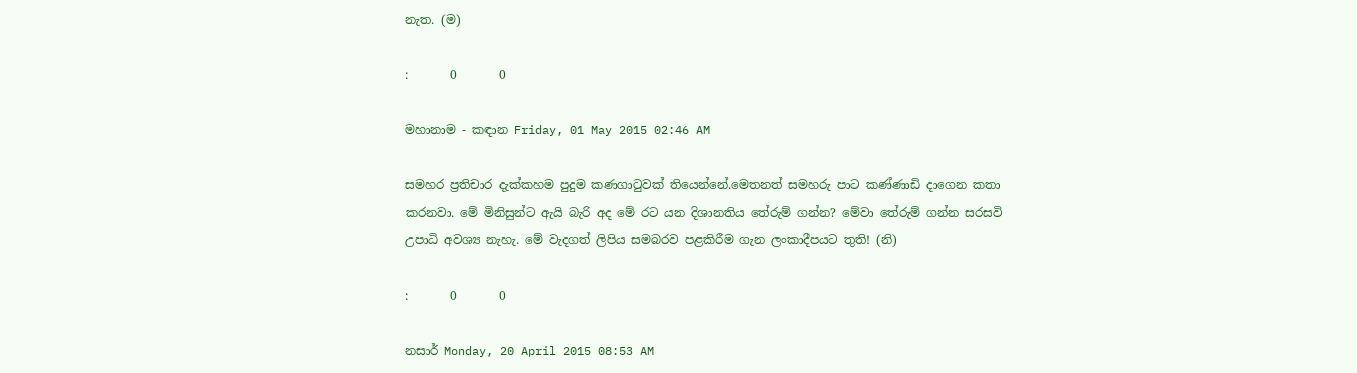නැත. (ම)

:       0       0

මහානාම - කඳාන Friday, 01 May 2015 02:46 AM

සමහර ප්‍රතිචාර දැක්කහම පුදුම කණගාටුවක් තියෙන්නේ.මෙතනත් සමහරු පාට කණ්ණාඩි දාගෙන කතා කරනවා. මේ මිනිසුන්ට ඇයි බැරි අද මේ රට යන දිශානතිය තේරුම් ගන්න? මේවා තේරුම් ගන්න සරසවි උපාධි අවශ්‍ය නැහැ. මේ වැදගත් ලිපිය සමබරව පළකිරීම ගැන ලංකාදීපයට තුති! (නි)

:       0       0

නසාර් Monday, 20 April 2015 08:53 AM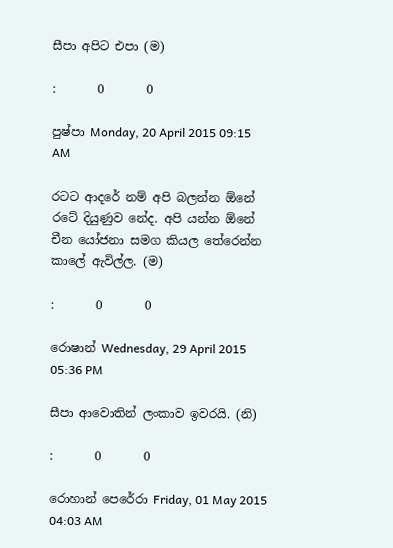සීපා අපිට එපා (ම)

:       0       0

පුෂ්පා Monday, 20 April 2015 09:15 AM

රටට ආදරේ නම් අපි බලන්න ඕනේ රටේ දියුණුව නේද. අපි යන්න ඕනේ චීන යෝජනා සමග කියල තේරෙන්න කාලේ ඇවිල්ල. (ම)

:       0       0

රොෂාන් Wednesday, 29 April 2015 05:36 PM

සීපා ආවොතින් ලංකාව ඉවරයි. (නි)

:       0       0

රොහාන් පෙරේරා Friday, 01 May 2015 04:03 AM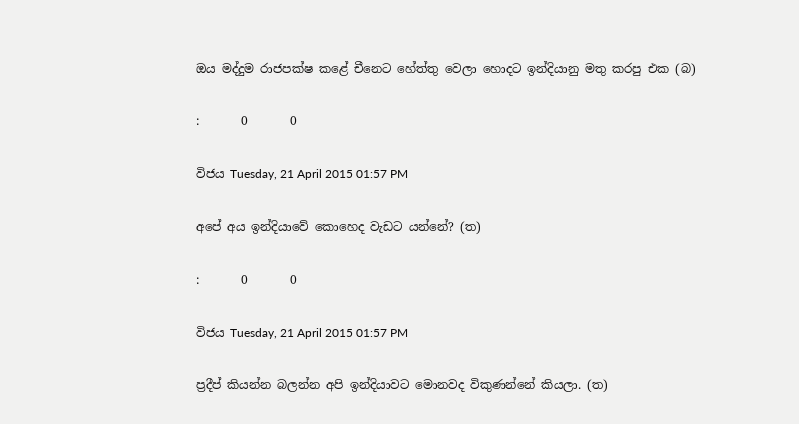ඔය මද්දුම රාජපක්ෂ කළේ චීනෙට හේත්තු වෙලා හොදට ඉන්දියානු මතු කරපු එක (බ)

:       0       0

විජය Tuesday, 21 April 2015 01:57 PM

අපේ අය ඉන්දියාවේ කොහෙද වැඩට යන්නේ? (ත)

:       0       0

විජය Tuesday, 21 April 2015 01:57 PM

ප්‍රදීප් කියන්න බලන්න අපි ඉන්දියාවට මොනවද විකුණන්නේ කියලා. (ත)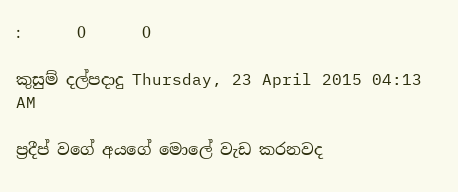:       0       0

කුසුම් දල්පදාදු Thursday, 23 April 2015 04:13 AM

ප්‍රදීප් වගේ අයගේ මොලේ වැඩ කරනවද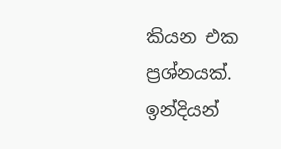කියන එක ප්‍රශ්නයක්. ඉන්දියන්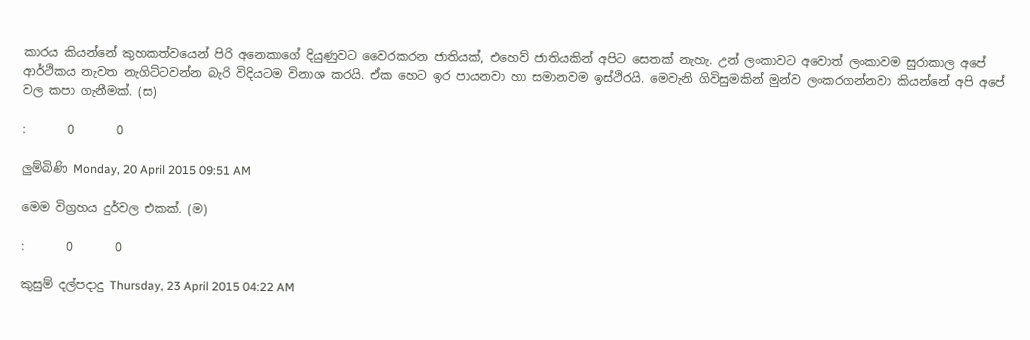කාරය කියන්නේ කුහකත්වයෙන් පිරි අනෙකාගේ දියුණුවට වෛරකරන ජාතියක්, එහෙව් ජාතියකින් අපිට සෙතක් නැහැ. උන් ලංකාවට අවොත් ලංකාවම සුරාකාල අපේ ආර්ථිකය නැවත නැගිට්ටවන්න බැරි විදියටම විනාශ කරයි. ඒක හෙට ඉර පායනවා හා සමානවම ඉස්ථිරයි. මෙවැනි ගිවිසුමකින් මුන්ව ලංකරගන්නවා කියන්නේ අපි අපේ වල කපා ගැනීමක්. (ස)

:       0       0

ලුම්බිණි Monday, 20 April 2015 09:51 AM

මෙම විග්‍රහය දුර්වල එකක්. (ම)

:       0       0

කුසුම් දල්පදාදු Thursday, 23 April 2015 04:22 AM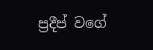ප්‍රදීප් වගේ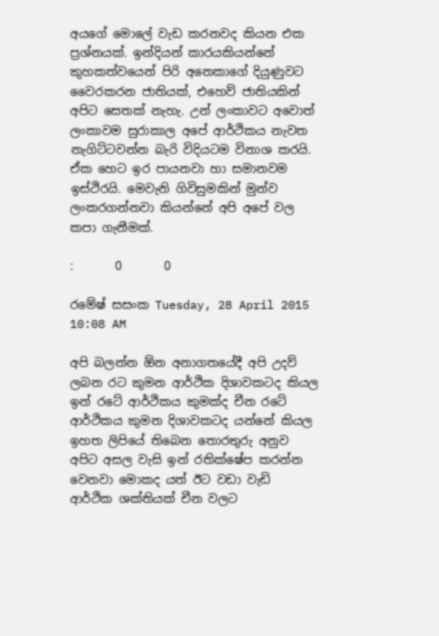අයගේ මොලේ වැඩ කරනවද කියන එක ප්‍රශ්නයක්. ඉන්දියන් කාරයකියන්නේ කුහකත්වයෙන් පිරි අනෙකාගේ දියුණුවට වෛරකරන ජාතියක්, එහෙව් ජාතියකින් අපිට සෙතක් නැහැ. උන් ලංකාවට අවොත් ලංකාවම සුරාකාල අපේ ආර්ථිකය නැවත නැගිට්ටවන්න බැරි විදියටම විනාශ කරයි. ඒක හෙට ඉර පායනවා හා සමානවම ඉස්ථිරයි. මෙවැනි ගිවිසුමකින් මුන්ව ලංකරගන්නවා කියන්නේ අපි අපේ වල කපා ගැනීමක්.

:       0       0

රමේෂ් සසංක Tuesday, 28 April 2015 10:08 AM

අපි බලන්න ඕන අනාගතයේදී අපි උදව් ලබන රට කුමන ආර්ථික දිශාවකටද කියල ඉන් රටේ ආර්ථිකය කුමක්ද චීන රටේ ආර්ථිකය කුමන දිශාවකටද යන්නේ කියල ඉහත ලිපියේ තිබෙන තොරතුරු අනුව අපිට අසල වැසි ඉන් රතික්ෂේප කරන්න වෙනවා මොකද යත් ඊට වඩා වැඩි ආර්ථික ශක්තියක් චීන වලට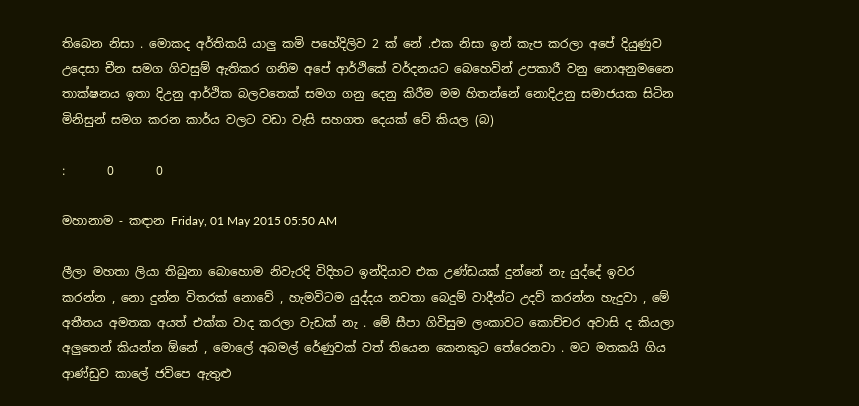තිබෙන නිසා . මොකද අර්තිකයි යාලු කමි පහේදිලිව 2 ක් නේ .එක නිසා ඉන් කැප කරලා අපේ දියුණුව උදෙසා චීන සමග ගිවසුම් ඇතිකර ගනිම අපේ ආර්ථිකේ වර්දනයට බෙහෙවින් උපකාරී වනු නොඅනුමනෛ තාක්ෂනය ඉතා දිඋනු ආර්ථික බලවතෙක් සමග ගනු දෙනු කිරීම මම හිතන්නේ නොදිඋනු සමාජයක සිටින මිනිසුන් සමග කරන කාර්ය වලට වඩා වැසි සහගත දෙයක් වේ කියල (බ)

:       0       0

මහානාම - කඳාන Friday, 01 May 2015 05:50 AM

ලීලා මහතා ලියා තිබුනා බොහොම නිවැරදි විදිහට ඉන්දියාව එක උණ්ඩයක් දුන්නේ නැ යුද්දේ ඉවර කරන්න , නො දුන්න විතරක් නොවේ , හැමවිටම යුද්දය නවතා බෙදුම් වාදීන්ට උදව් කරන්න හැදුවා , මේ අතීතය අමතක අයත් එක්ක වාද කරලා වැඩක් නැ . මේ සීපා ගිවිසුම ලංකාවට කොච්චර අවාසි ද කියලා අලුතෙන් කියන්න ඕනේ , මොලේ අබමල් රේණුවක් වත් තියෙන කෙනකුට තේරෙනවා . මට මතකයි ගිය ආණ්ඩුව කාලේ ජවිපෙ ඇතුළු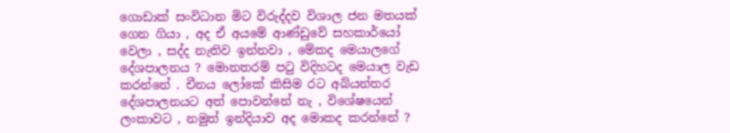ගොඩාක් සංවිධාන මිට විරුද්දව විශාල ජන මතයක් ගෙන ගියා , අද ඒ අයමේ ආණ්ඩුවේ සහකාර්යෝ වෙලා , සද්ද නැතිව ඉන්නවා , මේකද මෙයාලගේ දේශපාලනය ? මොනතරම් පටු විදිහටද මෙයාල වැඩ කරන්නේ . චීනය ලෝකේ කිසිම රට අබ්යන්තර දේශපාලනයට අත් පොවන්නේ නැ , විශේෂයෙන් ලංකාවට , නමුත් ඉන්දියාව අද මොකද කරන්නේ ?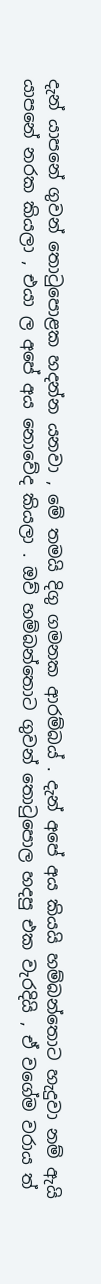දැන් යාපනේ ගුවන් තොටුපොළක හදන්න යනවා , මේ තමයි දිගු ගමනක ආරම්බය් . දැන් අපේ අය කියයි හම්බන්තොට හැදුවා නම් ඇයි යාපනේ නරක කියලා , එයා ල අපේ අය නොවේද කියලා . ඔව් හම්බන්තොට ගුවන් තොටුපොල හදපු එක වැරදියි , ඒ වගේම වරාය ත්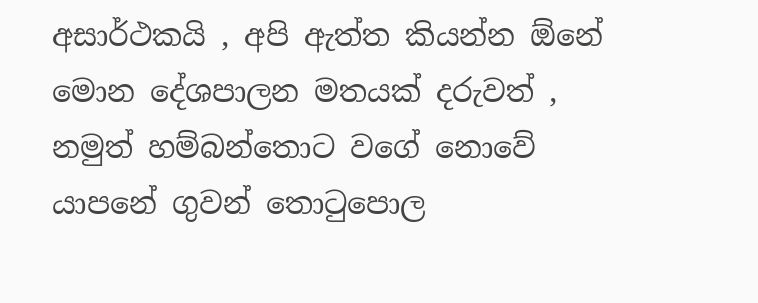අසාර්ථකයි , අපි ඇත්ත කියන්න ඕනේ මොන දේශපාලන මතයක් දරුවත් , නමුත් හම්බන්තොට වගේ නොවේ යාපනේ ගුවන් තොටුපොල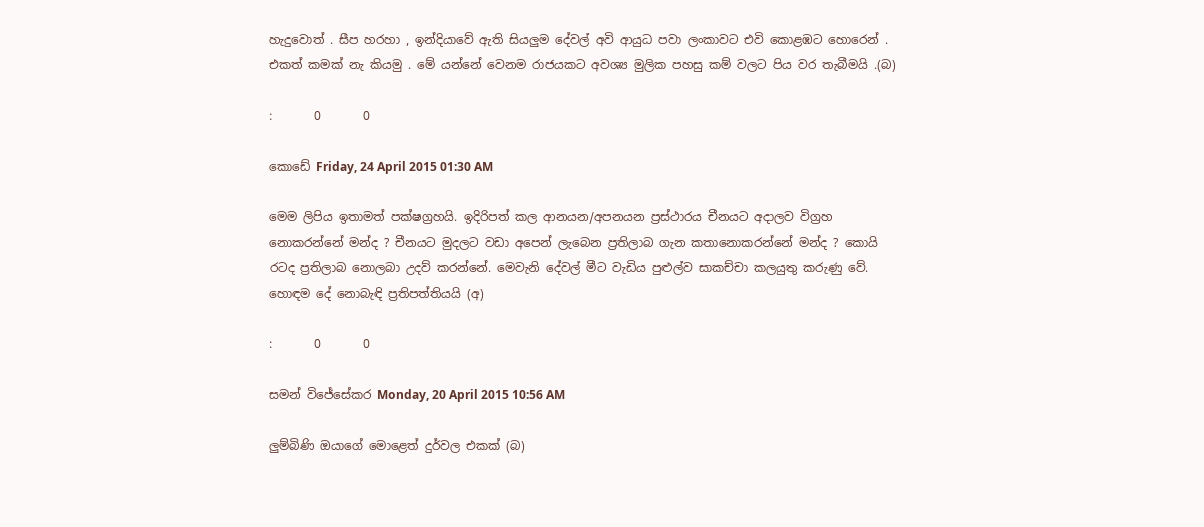හැදුවොත් . සීප හරහා , ඉන්දියාවේ ඇති සියලුම දේවල් අවි ආයුධ පවා ලංකාවට එවි කොළඹට හොරෙන් . එකත් කමක් නැ කියමු . මේ යන්නේ වෙනම රාජයකට අවශ්‍ය මුලික පහසු කම් වලට පිය වර තැබීමයි .(බ)

:       0       0

කොඩේ Friday, 24 April 2015 01:30 AM

මෙම ලිපිය ඉතාමත් පක්ෂග්‍රහයි. ඉදිරිපත් කල ආනයන/අපනයන ප්‍රස්ථාරය චීනයට අදාලව විග්‍රහ නොකරන්නේ මන්ද ? චීනයට මුදලට වඩා අපෙන් ලැබෙන ප්‍රතිලාබ ගැන කතානොකරන්නේ මන්ද ? කොයි රටද ප්‍රතිලාබ නොලබා උදව් කරන්නේ. මෙවැනි දේවල් මීට වැඩිය පුළුල්ව සාකච්චා කලයුතු කරුණු වේ. හොඳම දේ නොබැඳි ප්‍රතිපත්තියයි (අ)

:       0       0

සමන් විජේසේකර Monday, 20 April 2015 10:56 AM

ලුම්බිණි ඔයාගේ මොළෙත් දුර්වල එකක් (බ)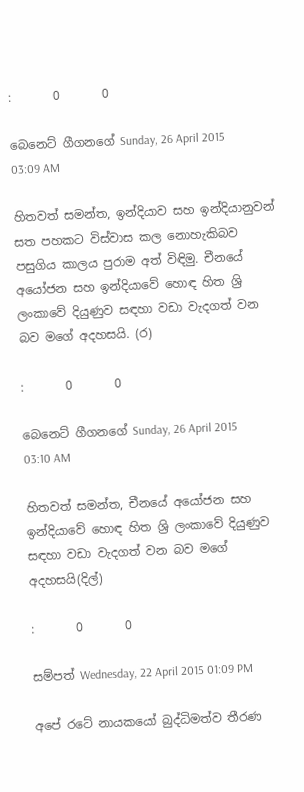:       0       0

බෙනෙට් ගීගනගේ Sunday, 26 April 2015 03:09 AM

හිතවත් සමන්ත, ඉන්දියාව සහ ඉන්දියානුවන් සත පහකට විස්වාස කල නොහැකිබව පසුගිය කාලය පුරාම අත්‍ විඳිමු. චීනයේ අයෝජන සහ ඉන්දියාවේ හොඳ හිත ශ්‍රි ලංකාවේ දියුණුව සඳහා වඩා වැදගත් වන බව මගේ අදහසයි. (ර)

:       0       0

බෙනෙට් ගීගනගේ Sunday, 26 April 2015 03:10 AM

හිතවත් සමන්ත, චීනයේ අයෝජන සහ ඉන්දියාවේ හොඳ හිත ශ්‍රි ලංකාවේ දියුණුව සඳහා වඩා වැදගත් වන බව මගේ අදහසයි(දිල්)

:       0       0

සම්පත් Wednesday, 22 April 2015 01:09 PM

අපේ රටේ නායකයෝ බුද්ධිමත්ව තීරණ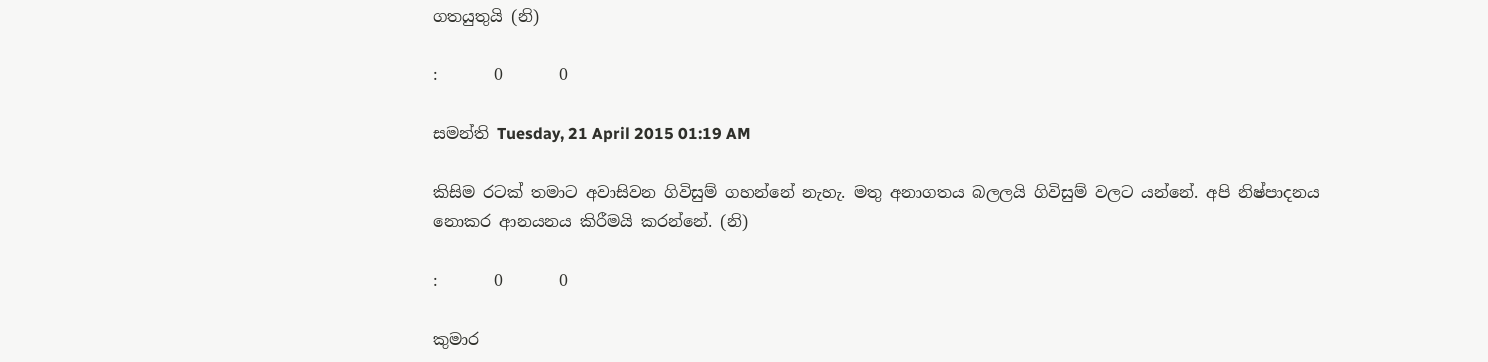ගතයුතුයි (නි)

:       0       0

සමන්ති Tuesday, 21 April 2015 01:19 AM

කිසිම රටක් තමාට අවාසිවන ගිවිසුම් ගහන්නේ නැහැ. මතු අනාගතය බලලයි ගිවිසුම් වලට යන්නේ. අපි නිෂ්පාදනය නොකර ආනයනය කිරීමයි කරන්නේ. (නි)

:       0       0

කුමාර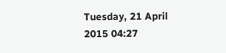Tuesday, 21 April 2015 04:27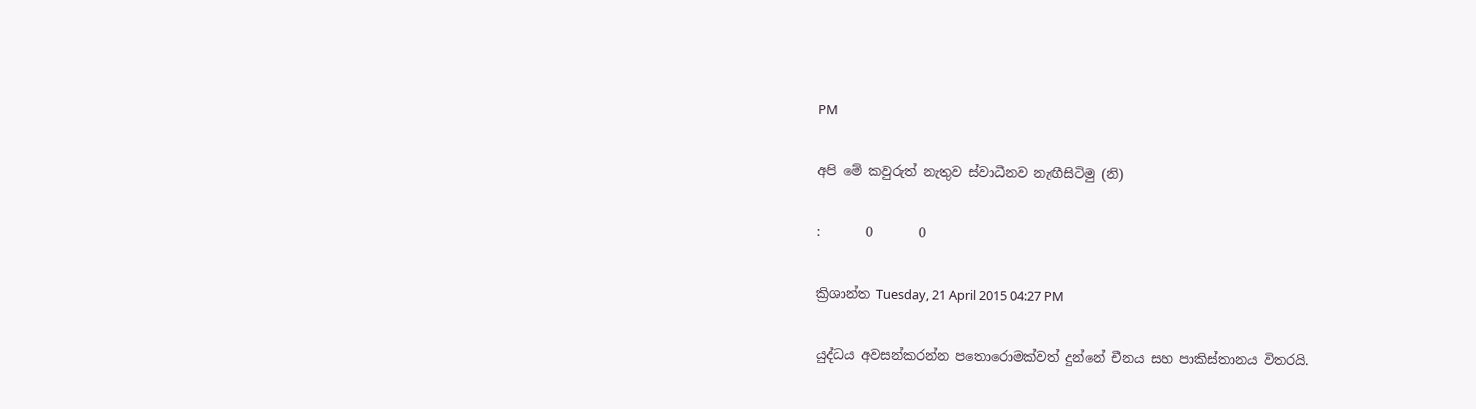PM

අපි මේ කවුරුත් නැතුව ස්වාධීනව නැඟීසිටිමු (නි)

:       0       0

ක්‍රිශාන්ත Tuesday, 21 April 2015 04:27 PM

යුද්ධය අවසන්කරන්න පතොරොමක්වත් දුන්නේ චීනය සහ පාකිස්තානය විතරයි.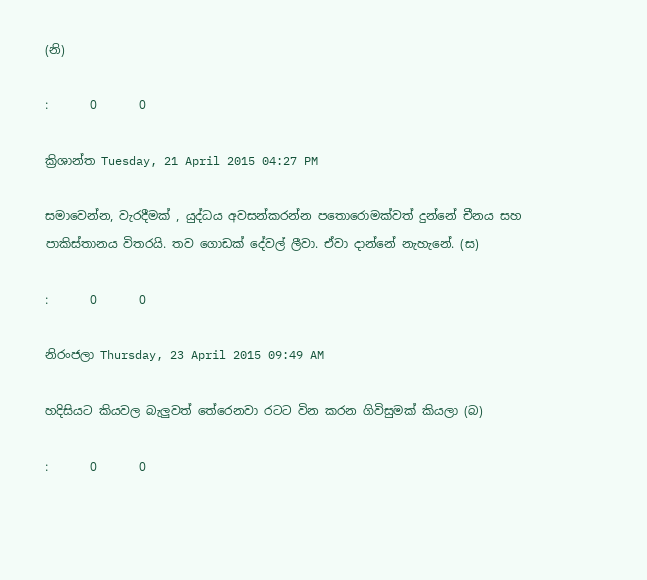(නි)

:       0       0

ක්‍රිශාන්ත Tuesday, 21 April 2015 04:27 PM

සමාවෙන්න, වැරදීමක් , යුද්ධය අවසන්කරන්න පතොරොමක්වත් දුන්නේ චීනය සහ පාකිස්තානය විතරයි. තව ගොඩක් දේවල් ලීවා. ඒවා දාන්නේ නැහැනේ. (ස)

:       0       0

නිරංජලා Thursday, 23 April 2015 09:49 AM

හදිසියට කියවල බැලුවත් තේරෙනවා රටට වින කරන ගිවිසුමක් කියලා (බ)

:       0       0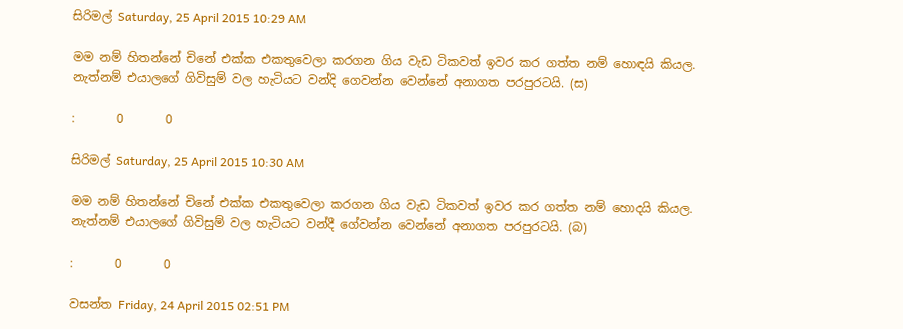සිරිමල් Saturday, 25 April 2015 10:29 AM

මම නම් හිතන්නේ චිනේ එක්ක එකතුවෙලා කරගන ගිය වැඩ ටිකවත් ඉවර කර ගත්ත නම් හොඳයි කියල. නැත්නම් එයාලගේ ගිවිසුම් වල හැටියට වන්දි ගෙවන්න වෙන්නේ අනාගත පරපුරටයි. (ස)

:       0       0

සිරිමල් Saturday, 25 April 2015 10:30 AM

මම නම් හිතන්නේ චිනේ එක්ක එකතුවෙලා කරගන ගිය වැඩ ටිකවත් ඉවර කර ගත්ත නම් හොදයි කියල. නැත්නම් එයාලගේ ගිවිසුම් වල හැටියට වන්දී ගේවන්න වෙන්නේ අනාගත පරපුරටයි. (බ)

:       0       0

වසන්ත Friday, 24 April 2015 02:51 PM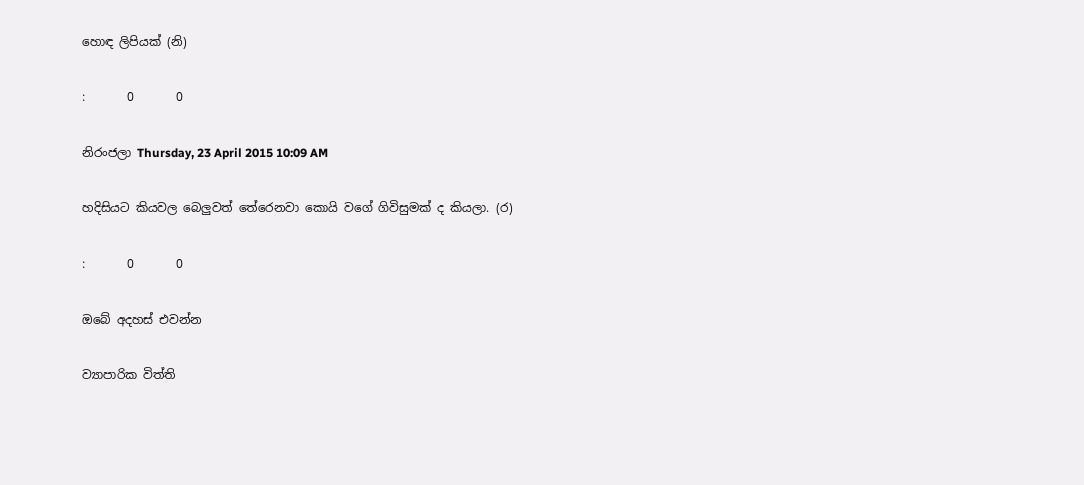හොඳ ලිපියක් (නි)

:       0       0

නිරංජලා Thursday, 23 April 2015 10:09 AM

හදිසියට කියවල බෙලුවත් තේරෙනවා කොයි වගේ ගිවිසුමක් ද කියලා. (ර)

:       0       0

ඔබේ අදහස් එවන්න

ව්‍යාපාරික විත්ති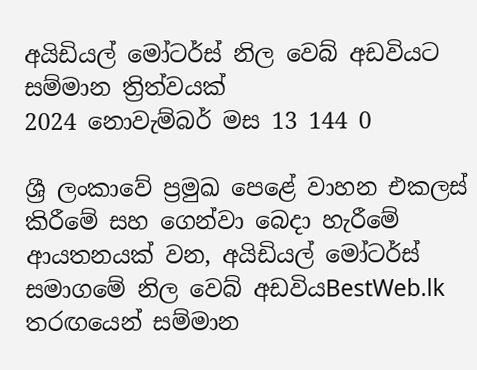අයිඩියල් මෝටර්ස් නිල වෙබ් අඩවියට සම්මාන ත්‍රිත්වයක්
2024 නොවැම්බර් මස 13 144 0

ශ්‍රී ලංකාවේ ප්‍රමුඛ පෙළේ වාහන එකලස් කිරීමේ සහ ගෙන්වා බෙදා හැරීමේ ආයතනයක් වන, අයිඩියල් මෝටර්ස් සමාගමේ නිල වෙබ් අඩවියBestWeb.lk තරඟයෙන් සම්මාන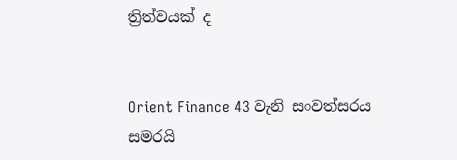ත්‍රිත්වයක් ද


Orient Finance 43 වැනි සංවත්සරය සමරයි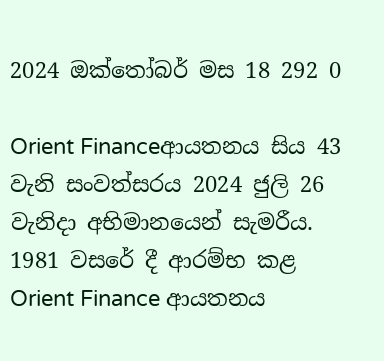2024 ඔක්තෝබර් මස 18 292 0

Orient Financeආයතනය සිය 43 වැනි සංවත්සරය 2024 ජුලි 26 වැනිදා අභිමානයෙන් සැමරීය. 1981 වසරේ දී ආරම්භ කළ Orient Finance ආයතනය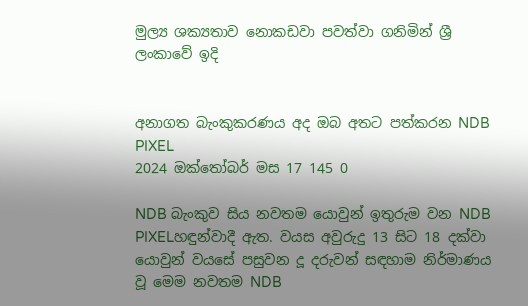මුල්‍ය ශක්‍යතාව නොකඩවා පවත්වා ගනිමින් ශ්‍රී ලංකාවේ ඉදි


අනාගත බැංකුකරණය අද ඔබ අතට පත්කරන NDB PIXEL
2024 ඔක්තෝබර් මස 17 145 0

NDB බැංකුව සිය නවතම යොවුන් ඉතුරුම වන NDB PIXELහඳුන්වාදී ඇත. වයස අවුරුදු 13 සිට 18 දක්වා යොවුන් වයසේ පසුවන දූ දරුවන් සඳහාම නිර්මාණය වූ මෙම නවතම NDB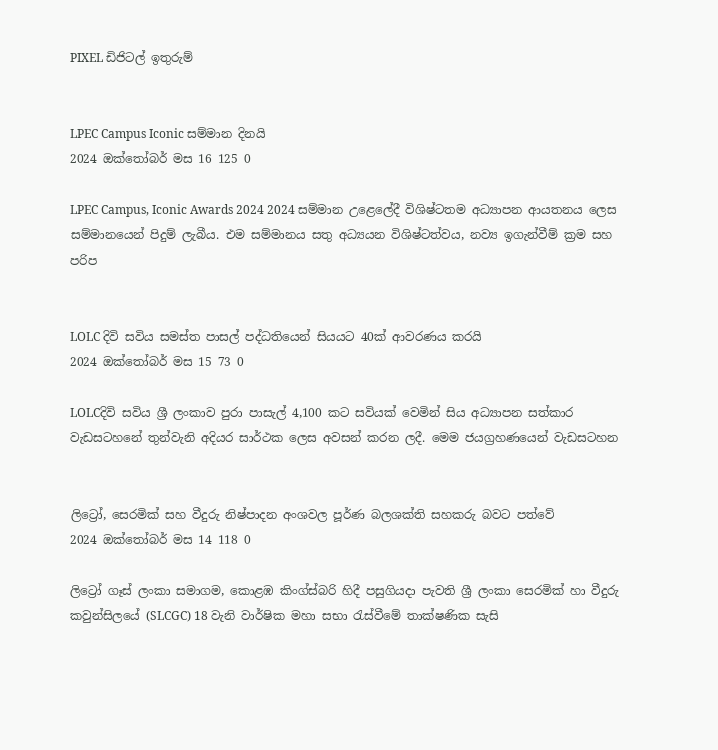PIXEL ඩිජිටල් ඉතුරුම්


LPEC Campus Iconic සම්මාන දිනයි
2024 ඔක්තෝබර් මස 16 125 0

LPEC Campus, Iconic Awards 2024 2024 සම්මාන උළෙලේදී විශිෂ්ටතම අධ්‍යාපන ආයතනය ලෙස සම්මානයෙන් පිදුම් ලැබීය. එම සම්මානය සතු අධ්‍යයන විශිෂ්ටත්වය, නව්‍ය ඉගැන්වීම් ක්‍රම සහ පරිප


LOLC දිවි සවිය සමස්ත පාසල් පද්ධතියෙන් සියයට 40ක් ආවරණය කරයි
2024 ඔක්තෝබර් මස 15 73 0

LOLCදිවි සවිය ශ්‍රී ලංකාව පුරා පාසැල් 4,100 කට සවියක් වෙමින් සිය අධ්‍යාපන සත්කාර වැඩසටහනේ තුන්වැනි අදියර සාර්ථක ලෙස අවසන් කරන ලදී. මෙම ජයග්‍රහණයෙන් වැඩසටහන


ලිට්‍රෝ, සෙරමික් සහ වීදුරු නිෂ්පාදන අංශවල පූර්ණ බලශක්ති සහකරු බවට පත්වේ
2024 ඔක්තෝබර් මස 14 118 0

ලිට්‍රෝ ගෑස් ලංකා සමාගම, කොළඹ කිංග්ස්බරි හිදී පසුගියදා පැවති ශ්‍රී ලංකා සෙරමික් හා වීදුරු කවුන්සිලයේ (SLCGC) 18 වැනි වාර්ෂික මහා සභා රැස්වීමේ තාක්ෂණික සැසි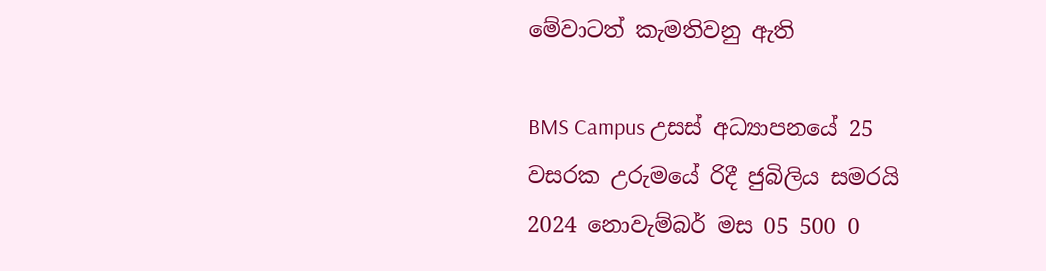මේවාටත් කැමතිවනු ඇති

BMS Campus උසස් අධ්‍යාපනයේ 25 වසරක උරුමයේ රිදී ජුබිලිය සමරයි 2024 නොවැම්බර් මස 05 500 0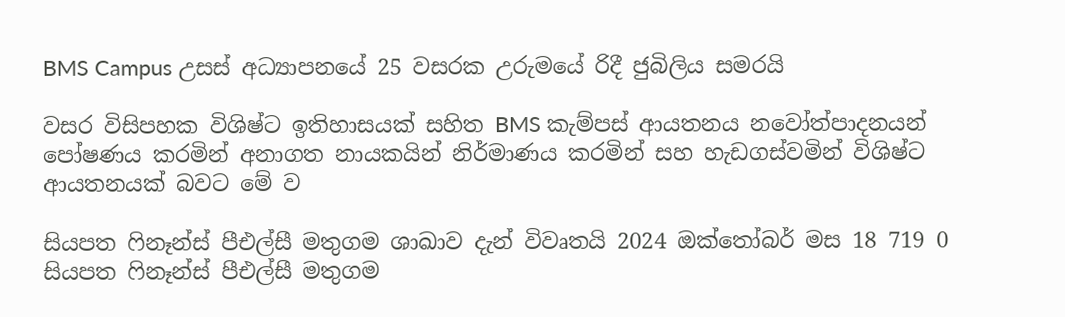BMS Campus උසස් අධ්‍යාපනයේ 25 වසරක උරුමයේ රිදී ජුබිලිය සමරයි

වසර විසිපහක විශිෂ්ට ඉතිහාසයක් සහිත BMS කැම්පස් ආයතනය නවෝත්පාදනයන් පෝෂණය කරමින් අනාගත නායකයින් නිර්මාණය කරමින් සහ හැඩගස්වමින් විශිෂ්ට ආයතනයක් බවට මේ ව

සියපත ෆිනෑන්ස් පීඑල්සී මතුගම ශාඛාව දැන් විවෘතයි 2024 ඔක්තෝබර් මස 18 719 0
සියපත ෆිනෑන්ස් පීඑල්සී මතුගම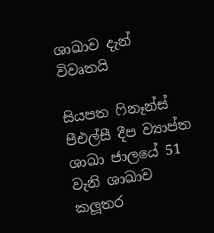ශාඛාව දැන් විවෘතයි

සියපත ෆිනෑන්ස් පීඑල්සී දීප ව්‍යාප්ත ශාඛා ජාලයේ 51 වැනි ශාඛාව කලූතර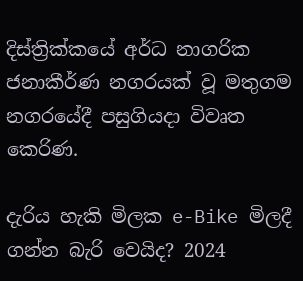දිස්ත්‍රික්කයේ අර්ධ නාගරික ජනාකීර්ණ නගරයක් වූ මතුගම නගරයේදී පසුගියදා විවෘත කෙරිණ.

දැරිය හැකි මිලක e-Bike මිලදී ගන්න බැරි වෙයිද? 2024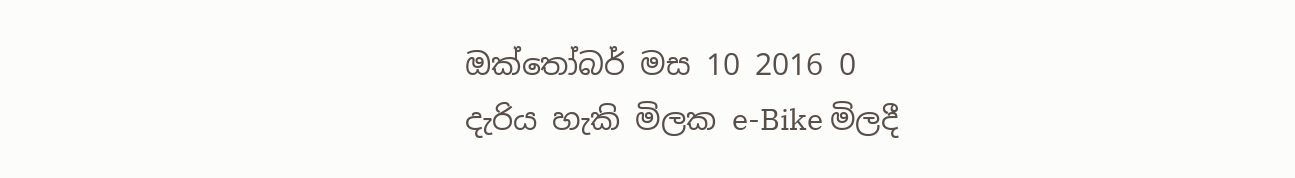ඔක්තෝබර් මස 10 2016 0
දැරිය හැකි මිලක e-Bike මිලදී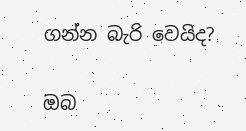ගන්න බැරි වෙයිද?

ඔබ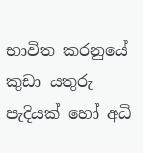භාවිත කරනුයේ කුඩා යතුරු පැදියක් හෝ අධි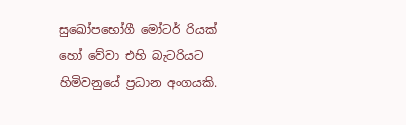සුඛෝපභෝගී මෝටර් රියක් හෝ වේවා එහි බැටරියට හිමිවනුයේ ප්‍රධාන අංගයකි.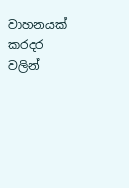වාහනයක් කරදර වලින්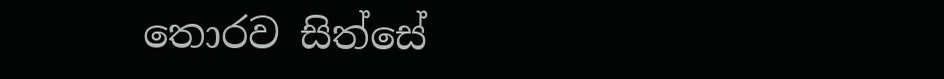තොරව සිත්සේ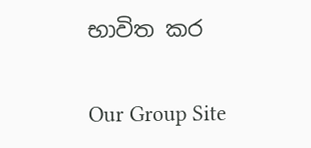භාවිත කර

Our Group Site